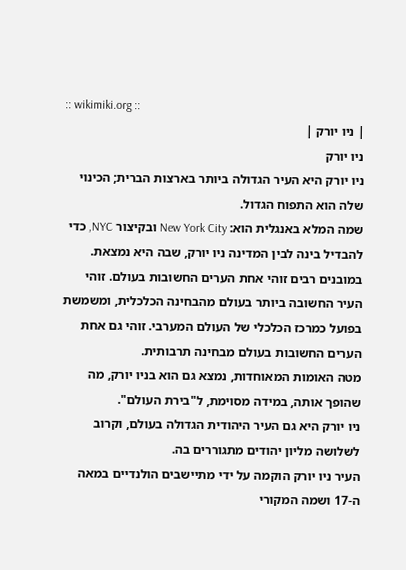:: wikimiki.org ::
| ניו יורק |
ניו יורק
ניו יורק היא העיר הגדולה ביותר בארצות הברית; הכינוי שלה הוא התפוח הגדול.
שמה המלא באנגלית הוא: New York City ובקיצור NYC, כדי להבדיל בינה לבין המדינה ניו יורק, שבה היא נמצאת.
במובנים רבים זוהי אחת הערים החשובות בעולם. זוהי העיר החשובה ביותר בעולם מהבחינה הכלכלית, ומשמשת בפועל כמרכז הכלכלי של העולם המערבי. זוהי גם אחת הערים החשובות בעולם מבחינה תרבותית.
מטה האומות המאוחדות, נמצא גם הוא בניו יורק, מה שהופך אותה, במידה מסוימת, ל"בירת העולם".
ניו יורק היא גם העיר היהודית הגדולה בעולם, וקרוב לשלושה מליון יהודים מתגוררים בה.
העיר ניו יורק הוקמה על ידי מתיישבים הולנדיים במאה ה-17 ושמה המקורי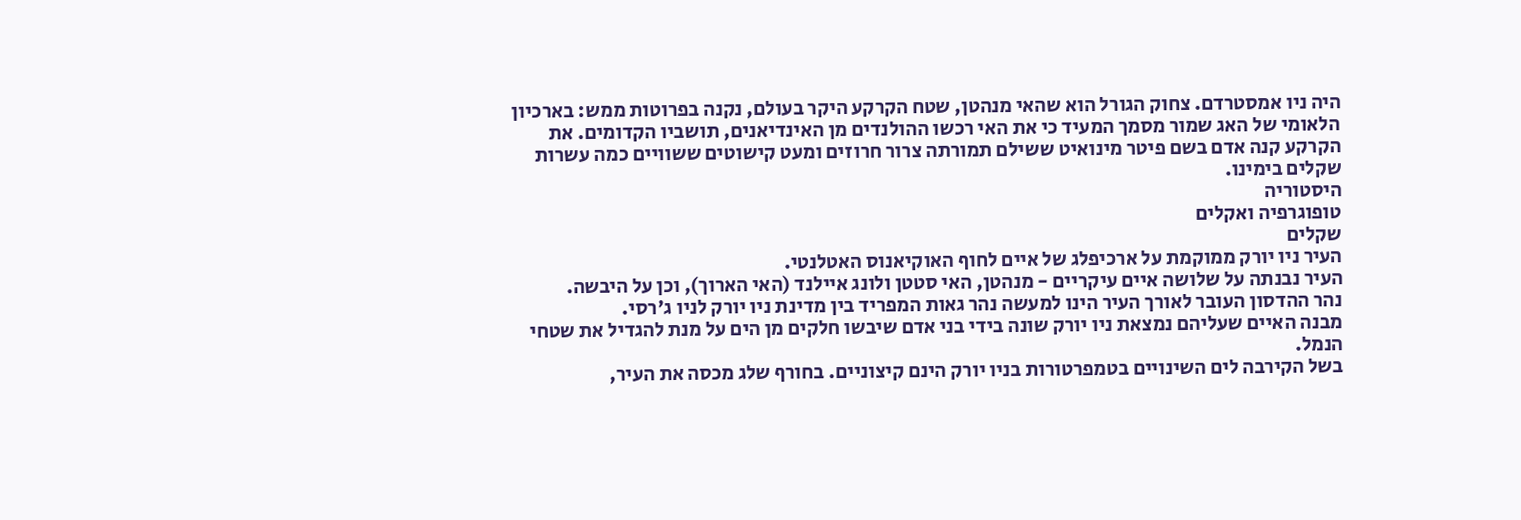היה ניו אמסטרדם. צחוק הגורל הוא שהאי מנהטן, שטח הקרקע היקר בעולם, נקנה בפרוטות ממש: בארכיון הלאומי של האג שמור מסמך המעיד כי את האי רכשו ההולנדים מן האינדיאנים, תושביו הקדומים. את הקרקע קנה אדם בשם פיטר מינואיט ששילם תמורתה צרור חרוזים ומעט קישוטים ששוויים כמה עשרות שקלים בימינו.
היסטוריה
טופוגרפיה ואקלים
שקלים
העיר ניו יורק ממוקמת על ארכיפלג של איים לחוף האוקיאנוס האטלנטי.
העיר נבנתה על שלושה איים עיקריים - מנהטן, האי סטטן ולונג איילנד (האי הארוך), וכן על היבשה.
נהר ההדסון העובר לאורך העיר הינו למעשה נהר גאות המפריד בין מדינת ניו יורק לניו ג'רסי.
מבנה האיים שעליהם נמצאת ניו יורק שונה בידי בני אדם שיבשו חלקים מן הים על מנת להגדיל את שטחי הנמל.
בשל הקירבה לים השינויים בטמפרטורות בניו יורק הינם קיצוניים. בחורף שלג מכסה את העיר,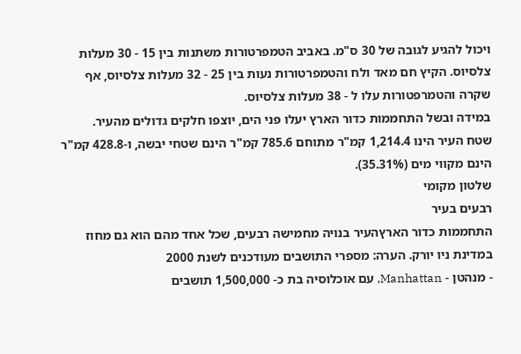ויכול להגיע לגובה של 30 ס"מ. באביב הטמפרטורות משתנות בין 15 - 30 מעלות צלסיוס. הקיץ חם מאד ולח והטמפרטורות נעות בין 25 - 32 מעלות צלסיוס, אף שקרה והטמרפטורות עלו ל - 38 מעלות צלסיוס.
במידה ובשל התחממות כדור הארץ יעלו פני הים, יוצפו חלקים גדולים מהעיר.
שטח העיר הינו 1,214.4 קמ"ר מתוחם 785.6 קמ"ר הינם שטחי יבשה, ו-428.8 קמ"ר הינם מקווי מים (35.31%).
שלטון מקומי
רבעים בעיר
התחממות כדור הארץהעיר בנויה מחמישה רבעים, שכל אחד מהם הוא גם מחוז במדינת ניו יורק. הערה: מספרי התושבים מעודכנים לשנת 2000
- מנהטן - Manhattan, עם אוכלוסיה בת כ- 1,500,000 תושבים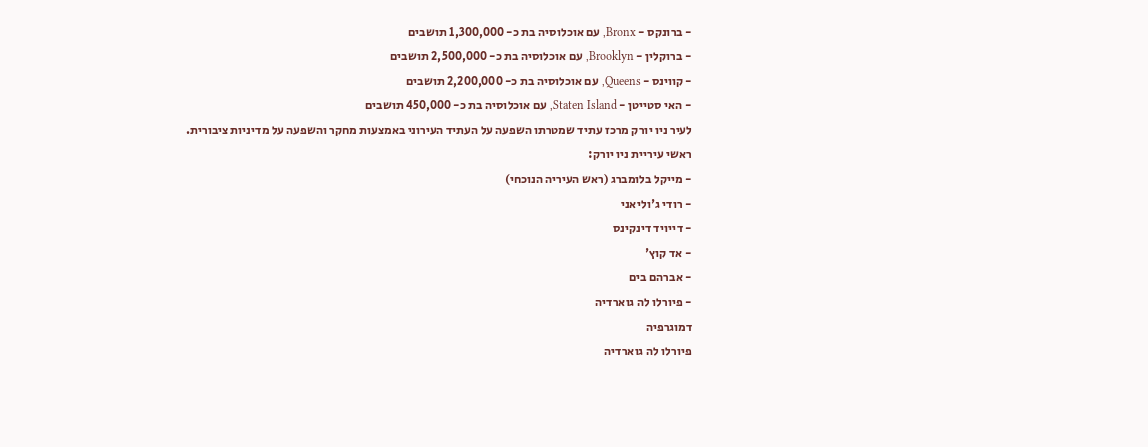- ברונקס - Bronx, עם אוכלוסיה בת כ- 1,300,000 תושבים
- ברוקלין - Brooklyn, עם אוכלוסיה בת כ- 2,500,000 תושבים
- קווינס - Queens, עם אוכלוסיה בת כ- 2,200,000 תושבים
- האי סטייטן - Staten Island, עם אוכלוסיה בת כ- 450,000 תושבים
לעיר ניו יורק מרכז עתיד שמטרתו השפעה על העתיד העירוני באמצעות מחקר והשפעה על מדיניות ציבורית.
ראשי עיריית ניו יורק:
- מייקל בלומברג (ראש העיריה הנוכחי)
- רודי ג'וליאני
- דייויד דינקינס
- אד קוץ'
- אברהם בים
- פיורלו לה גוארדיה
דמוגרפיה
פיורלו לה גוארדיה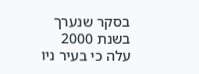בסקר שנערך בשנת 2000 עלה כי בעיר ניו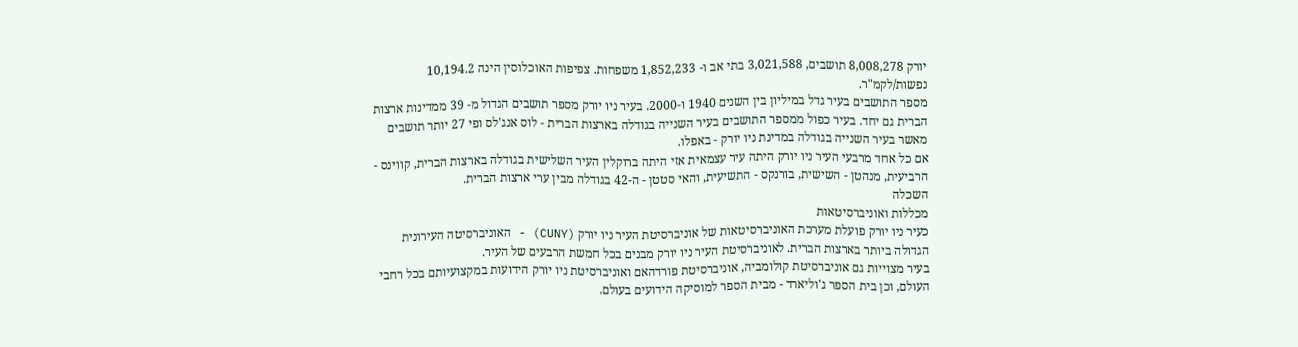יורק 8,008,278 תושבים, 3,021,588 בתי אב ו- 1,852,233 משפחות. צפיפות האוכלוסין הינה 10,194.2 נפשות/לקמ"ר.
מספר התושבים בעיר גדל במיליון בין השנים 1940 ו-2000. בעיר ניו יורק מספר תושבים הגדול מ- 39 ממדינות ארצות הברית גם יחד. בעיר כפול ממספר התושבים בעיר השנייה בגודלה בארצות הברית - לוס אנג'לס ופי 27 יותר תושבים מאשר בעיר השנייה בגודלה במדינת ניו יורק - באפלו.
אם כל אחד מרבעי העיר ניו יורק היתה עיר עצמאית אזי היתה ברוקלין העיר השלישית בגודלה בארצות הברית, קווינס - הרביעית, מנהטן - השישית, בורנקס - התשיעית, והאי סטטן - ה-42 בגודלה מבין ערי ארצות הברית.
השכלה
מכללות ואוניברסיטאות
כעיר ניו יורק פועלת מערכת האוניברסיטאות של אוניברסיטת העיר ניו יורק (CUNY) - האוניברסיטה העירונית הגדולה ביותר בארצות הברית. לאוניברסיטת העיר ניו יורק מבנים בכל חמשת הרבעים של העיר.
בעיר מצוייות גם אוניברסיטת קולומביה, אוניברסיטת פורדהאם ואוניברסיטת ניו יורק הידועות במקצועיותם בכל רחבי העולם, וכן בית הספר ג'וליארד - מבית הספר למוסיקה הידועים בעולם.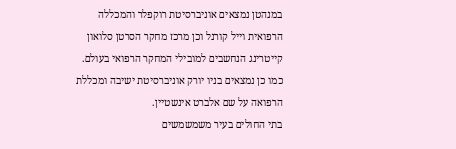במנהטן נמצאים אוניברסיטת רוקפלר והמכללה הרפואית וייל קורנל וכן מרכז מחקר הסרטן סלואון קייטרינג הנחשבים למובילי המחקר הרפואי בעולם.
כמו כן נמצאים בניו יורק אוניברסיטת ישיבה ומכללת הרפואה על שם אלברט אינשטיין.
בתי החולים בעיר משמשמשים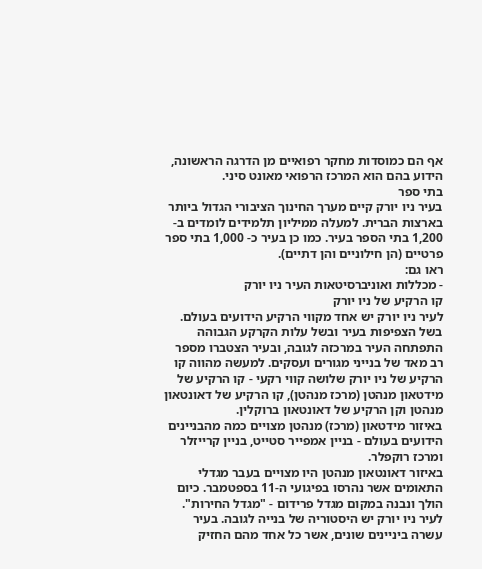אף הם כמוסדות מחקר רפואיים מן הדרגה הראשונה, הידוע בהם הוא המרכז הרפואי מאונט סיני.
בתי ספר
בעיר ניו יורק קיים מערך החינוך הציבורי הגדול ביותר בארצות הברית. למעלה ממיליון תלמידים לומדים ב- 1,200 בתי הספר בעיר. כמו כן בעיר כ- 1,000 בתי ספר פרטיים (הן חילוניים והן דתיים).
ראו גם:
- מכללות ואוניברסיטאות העיר ניו יורק
קו הרקיע של ניו יורק
לעיר ניו יורק יש אחד מקווי הרקיע הידועים בעולם. בשל הצפיפות בעיר ובשל עלות הקרקע הגבוהה התפתחה העיר במרכזה לגובה, ובעיר הצטברו מספר רב מאד של בנייני מגורים ועסקים. למעשה מהווה קו הרקיע של ניו יורק שלושה קווי רקעי - קו הרקיע של מידטאון מנהטן (מרכז מנהטן), קו הרקיע של דאונטאון מנהטן וקן הרקיע של דאונטאון ברוקלין.
באיזור מידטאון (מרכז) מנהטן מצויים כמה מהבניינים הידועים בעולם - בניין אמפייר סטייט, בניין קרייזלר ומרכז רוקפלר.
באיזור דאונטאון מנהטן היו מצויים בעבר מגדלי התאומים אשר נהרסו בפיגועי ה-11 בספטמבר. כיום הולך ונבנה במקום מגדל פרידום - "מגדל החירות".
לעיר ניו יורק יש היסטוריה של בנייה לגובה. בעיר עשרה ביניינים שונים, אשר כל אחד מהם החזיק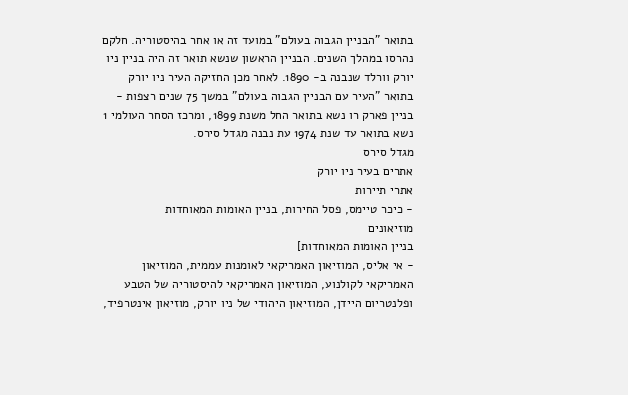בתואר "הבניין הגבוה בעולם" במועד זה או אחר בהיסטוריה. חלקם נהרסו במהלך השנים. הבניין הראשון שנשא תואר זה היה בניין ניו יורק וורלד שנבנה ב- 1890. לאחר מכן החזיקה העיר ניו יורק בתואר "העיר עם הבניין הגבוה בעולם" במשך 75 שנים רצפות - בניין פארק רו נשא בתואר החל משנת 1899, ומרכז הסחר העולמי 1 נשא בתואר עד שנת 1974 עת נבנה מגדל סירס.
מגדל סירס
אתרים בעיר ניו יורק
אתרי תיירות
- כיכר טיימס, פסל החירות, בניין האומות המאוחדות
מוזיאונים
בניין האומות המאוחדות]
- אי אליס, המוזיאון האמריקאי לאומנות עממית, המוזיאון האמריקאי לקולנוע, המוזיאון האמריקאי להיסטוריה של הטבע ופלנטריום היידן, המוזיאון היהודי של ניו יורק, מוזיאון אינטרפיד,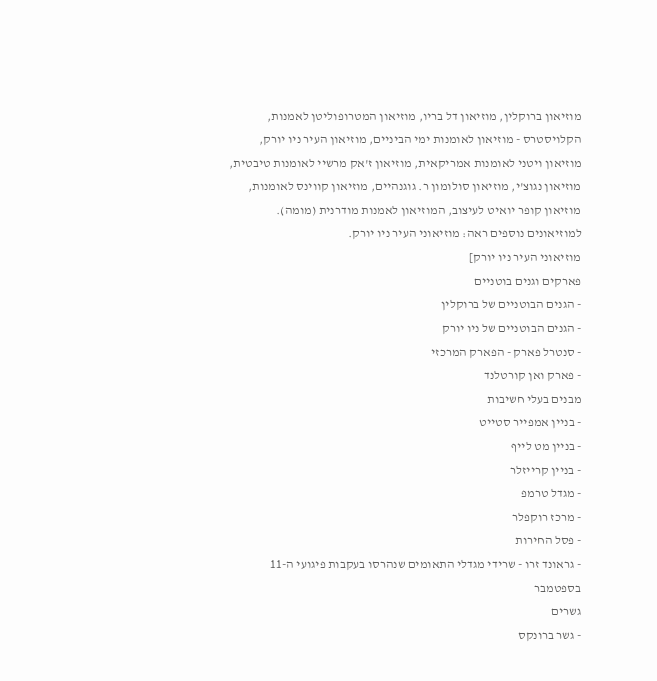מוזיאון ברוקלין, מוזיאון דל בריו, מוזיאון המטרופוליטן לאמנות, הקלויסטרס - מוזיאון לאומנות ימי הביניים, מוזיאון העיר ניו יורק, מוזיאון ויטני לאומנות אמריקאית, מוזיאון ז'אק מרשיי לאומנות טיבטית, מוזיאון נגוצ'י, מוזיאון סולומון ר. גוגנהיים, מוזיאון קווינס לאומנות, מוזיאון קופר יואיט לעיצוב, המוזיאון לאמנות מודרנית (מומה).
למוזיאונים נוספים ראה: מוזיאוני העיר ניו יורק.
מוזיאוני העיר ניו יורק]
פארקים וגנים בוטניים
- הגנים הבוטניים של ברוקלין
- הגנים הבוטניים של ניו יורק
- סנטרל פארק - הפארק המרכזי
- פארק ואן קורטלנד
מבנים בעלי חשיבות
- בניין אמפייר סטייט
- בניין מט לייף
- בניין קרייזלר
- מגדל טרמפ
- מרכז רוקפלר
- פסל החירות
- גראונד זרו - שרידי מגדלי התאומים שנהרסו בעקבות פיגועי ה-11 בספטמבר
גשרים
- גשר ברונקס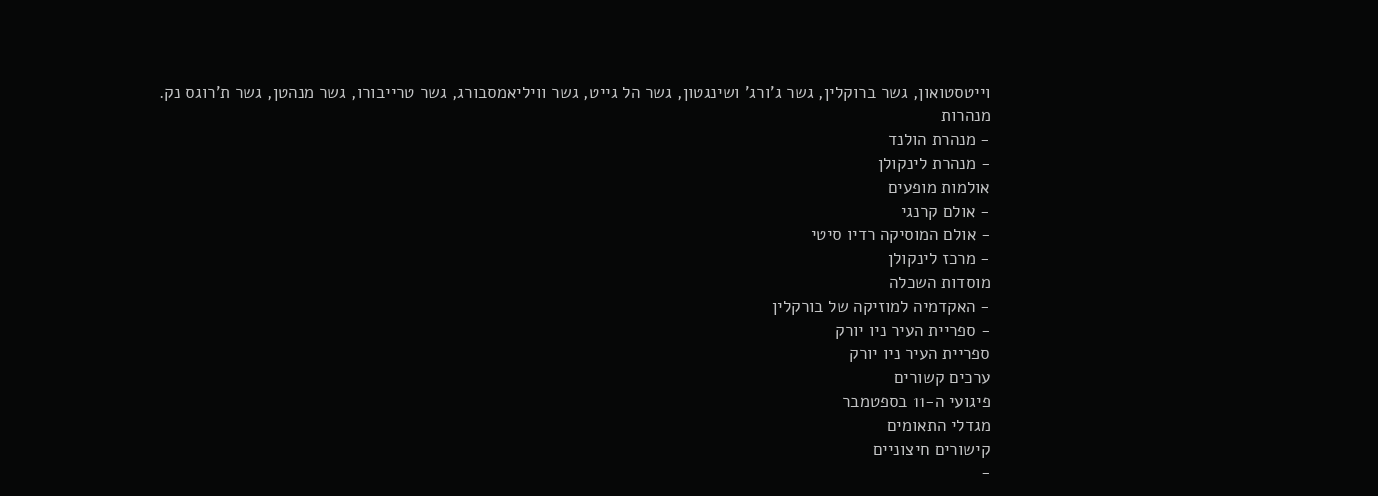וייטסטואון, גשר ברוקלין, גשר ג'ורג' ושינגטון, גשר הל גייט, גשר וויליאמסבורג, גשר טרייבורו, גשר מנהטן, גשר ת'רוגס נק.
מנהרות
- מנהרת הולנד
- מנהרת לינקולן
אולמות מופעים
- אולם קרנגי
- אולם המוסיקה רדיו סיטי
- מרכז לינקולן
מוסדות השכלה
- האקדמיה למוזיקה של בורקלין
- ספריית העיר ניו יורק
ספריית העיר ניו יורק
ערכים קשורים
פיגועי ה-11 בספטמבר
מגדלי התאומים
קישורים חיצוניים
-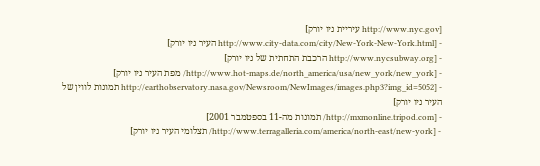[http://www.nyc.gov עיריית ניו יורק]
- [http://www.city-data.com/city/New-York-New-York.html העיר ניו יורק]
- [http://www.nycsubway.org הרכבת התחתית של ניו יורק]
- [http://www.hot-maps.de/north_america/usa/new_york/new_york/ מפת העיר ניו יורק]
- [http://earthobservatory.nasa.gov/Newsroom/NewImages/images.php3?img_id=5052 תמונות לווין של העיר ניו יורק]
- [http://mxmonline.tripod.com/ תמונות מה-11 בספטמבר 2001]
- [http://www.terragalleria.com/america/north-east/new-york/ תצלומי העיר ניו יורק]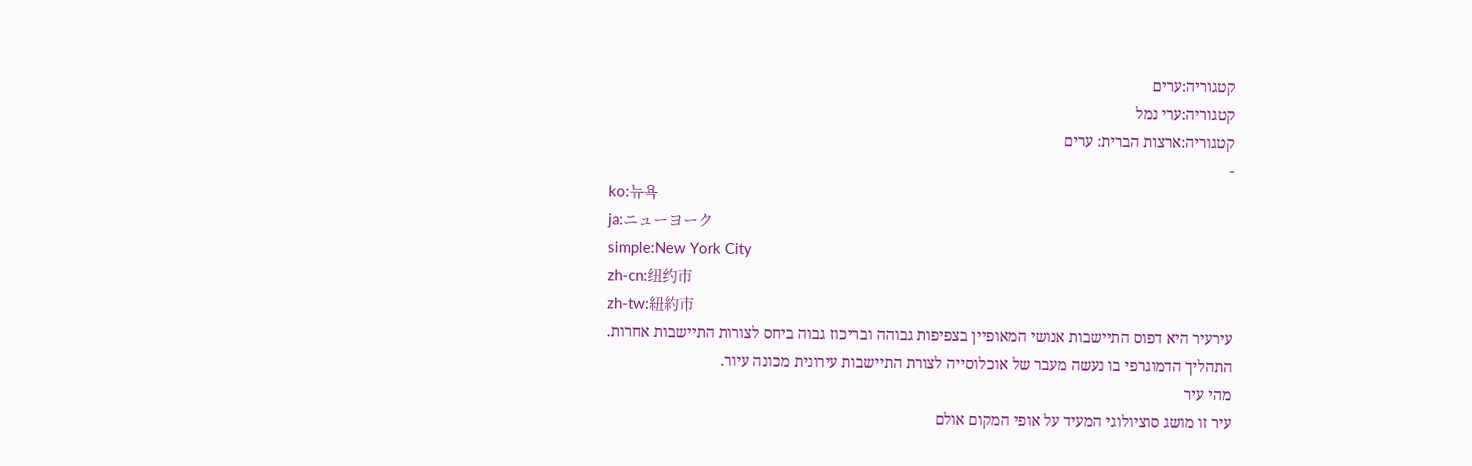קטגוריה:ערים
קטגוריה:ערי נמל
קטגוריה:ארצות הברית: ערים
-
ko:뉴욕
ja:ニューヨーク
simple:New York City
zh-cn:纽约市
zh-tw:紐約市
עירעיר היא דפוס התיישבות אנושי המאופיין בצפיפות גבוהה ובריכוז גבוה ביחס לצורות התיישבות אחרות.
התהליך הדמוגרפי בו נעשה מעבר של אוכלוסייה לצורת התיישבות עירונית מכונה עיור.
מהי עיר
עיר זו מושג סוציולוגי המעיד על אופי המקום אולם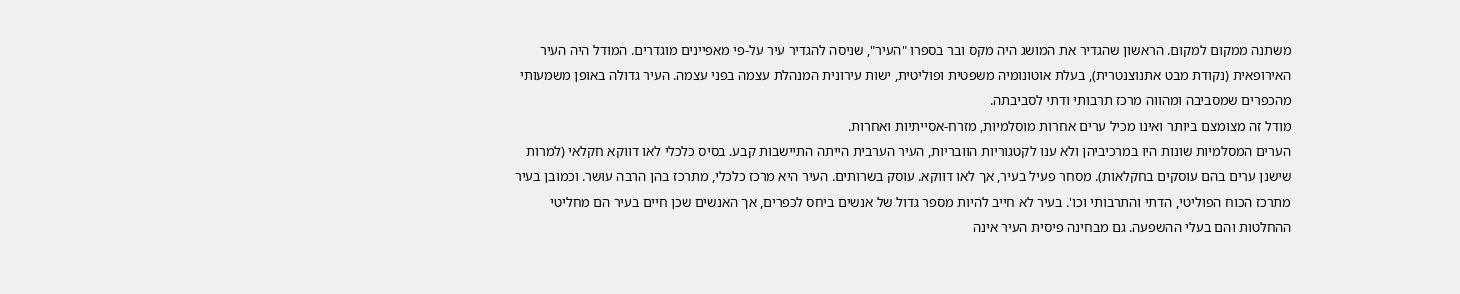משתנה ממקום למקום. הראשון שהגדיר את המושג היה מקס ובר בספרו "העיר", שניסה להגדיר עיר על-פי מאפיינים מוגדרים. המודל היה העיר האירופאית (נקודת מבט אתנוצנטרית), בעלת אוטונומיה משפטית ופוליטית, ישות עירונית המנהלת עצמה בפני עצמה. העיר גדולה באופן משמעותי מהכפרים שמסביבה ומהווה מרכז תרבותי ודתי לסביבתה.
מודל זה מצומצם ביותר ואינו מכיל ערים אחרות מוסלמיות, מזרח-אסייתיות ואחרות.
הערים המסלמיות שונות היו במרכיביהן ולא ענו לקטגוריות הוובריות, העיר הערבית הייתה התיישבות קבע. בסיס כלכלי לאו דווקא חקלאי (למרות שישנן ערים בהם עוסקים בחקלאות). מסחר פעיל בעיר, אך לאו דווקא. עוסק בשרותים. העיר היא מרכז כלכלי, מתרכז בהן הרבה עושר. וכמובן בעיר מתרכז הכוח הפוליטי, הדתי והתרבותי וכו'. בעיר לא חייב להיות מספר גדול של אנשים ביחס לכפרים, אך האנשים שכן חיים בעיר הם מחליטי ההחלטות והם בעלי ההשפעה. גם מבחינה פיסית העיר אינה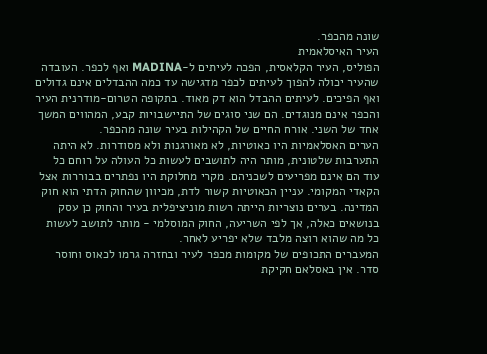שונה מהכפר.
העיר האיסלאמית
הפוליס, העיר הקלאסית, הפכה לעיתים ל-MADINA ואף לכפר. העובדה שהעיר יכולה להפוך לעיתים לכפר מדגישה עד כמה ההבדלים אינם גדולים ואף הפיכים. לעיתים ההבדל הוא דק מאוד. בתקופה הטרום-מודרנית העיר והכפר אינם מנוגדים. הם שני סוגים של התיישבויות קבע, המהווים המשך אחד של השני. אורח החיים של הקהילות בעיר שונה מהכפר.
הערים האסלאמיות היו כאוטיות, לא מאורגנות ולא מסודרות. לא היתה התערבות שלטונית, מותר היה לתושבים לעשות כל העולה על רוחם כל עוד הם אינם מפריעים לשכניהם. מקרי מחלוקת היו נפתרים בבוררות אצל הקאדי המקומי. עניין הכאוטיות קשור לדת, מכיוון שהחוק הדתי הוא חוק המדינה. בערים נוצריות הייתה רשות מוניציפלית בעיר והחוק כן עסק בנושאים כאלה, אך לפי השריעה, החוק המוסלמי - מותר לתושב לעשות כל מה שהוא רוצה מלבד שלא יפריע לאחר.
המעברים התכופים של מקומות מכפר לעיר ובחזרה גרמו לכאוס וחוסר סדר. אין באסלאם חקיקת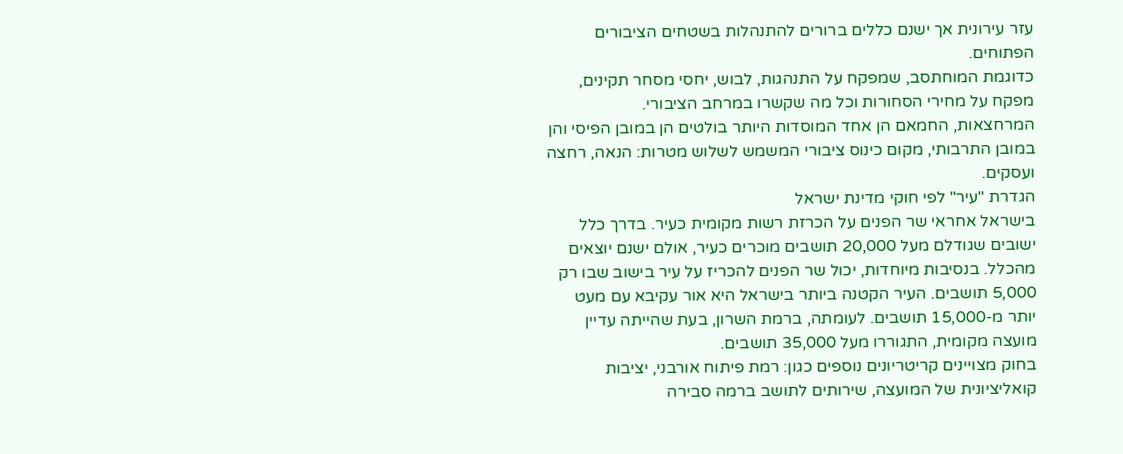עזר עירונית אך ישנם כללים ברורים להתנהלות בשטחים הציבורים הפתוחים.
כדוגמת המוחתסב, שמפקח על התנהגות, לבוש, יחסי מסחר תקינים, מפקח על מחירי הסחורות וכל מה שקשרו במרחב הציבורי.
המרחצאות, החמאם הן אחד המוסדות היותר בולטים הן במובן הפיסי והן במובן התרבותי, מקום כינוס ציבורי המשמש לשלוש מטרות: הנאה, רחצה ועסקים.
הגדרת "עיר" לפי חוקי מדינת ישראל
בישראל אחראי שר הפנים על הכרזת רשות מקומית כעיר. בדרך כלל ישובים שגודלם מעל 20,000 תושבים מוכרים כעיר, אולם ישנם יוצאים מהכלל. בנסיבות מיוחדות, יכול שר הפנים להכריז על עיר בישוב שבו רק 5,000 תושבים. העיר הקטנה ביותר בישראל היא אור עקיבא עם מעט יותר מ-15,000 תושבים. לעומתה, ברמת השרון, בעת שהייתה עדיין מועצה מקומית, התגוררו מעל 35,000 תושבים.
בחוק מצויינים קריטריונים נוספים כגון: רמת פיתוח אורבני, יציבות קואליציונית של המועצה, שירותים לתושב ברמה סבירה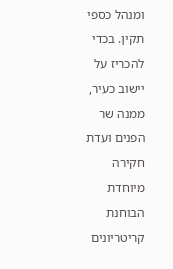ומנהל כספי תקין. בכדי להכריז על יישוב כעיר, ממנה שר הפנים ועדת חקירה מיוחדת הבוחנת קריטריונים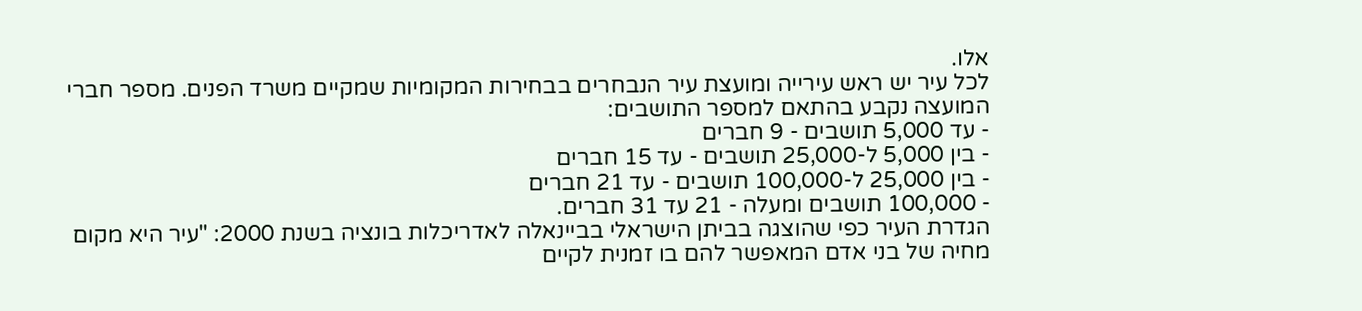אלו.
לכל עיר יש ראש עירייה ומועצת עיר הנבחרים בבחירות המקומיות שמקיים משרד הפנים. מספר חברי המועצה נקבע בהתאם למספר התושבים:
- עד 5,000 תושבים - 9 חברים
- בין 5,000 ל-25,000 תושבים - עד 15 חברים
- בין 25,000 ל-100,000 תושבים - עד 21 חברים
- 100,000 תושבים ומעלה - 21 עד 31 חברים.
הגדרת העיר כפי שהוצגה בביתן הישראלי בביינאלה לאדריכלות בונציה בשנת 2000: "עיר היא מקום מחיה של בני אדם המאפשר להם בו זמנית לקיים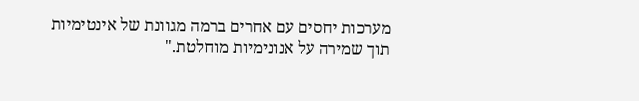מערכות יחסים עם אחרים ברמה מגוונת של אינטימיות תוך שמירה על אנונימיות מוחלטת."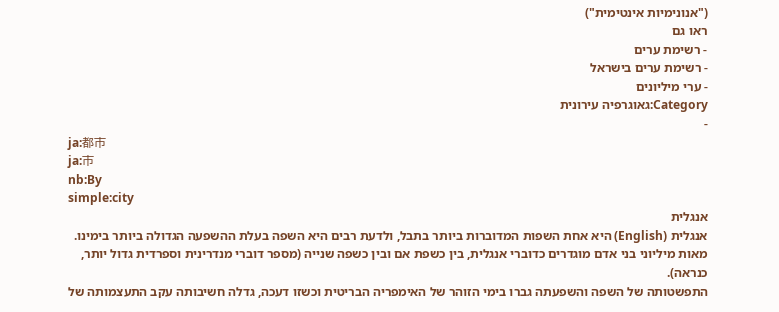("אנונימיות אינטימית")
ראו גם
- רשימת ערים
- רשימת ערים בישראל
- ערי מיליונים
Category:גאוגרפיה עירונית
-
ja:都市
ja:市
nb:By
simple:city
אנגלית
אנגלית (English) היא אחת השפות המדוברות ביותר בתבל, ולדעת רבים היא השפה בעלת ההשפעה הגדולה ביותר בימינו. מאות מיליוני בני אדם מוגדרים כדוברי אנגלית, בין כשפת אם ובין כשפה שנייה (מספר דוברי מנדרינית וספרדית גדול יותר, כנראה).
התפשטותה של השפה והשפעתה גברו בימי הזוהר של האימפריה הבריטית וכשזו דעכה, גדלה חשיבותה עקב התעצמותה של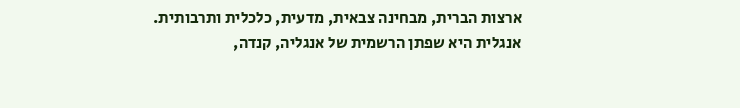ארצות הברית, מבחינה צבאית, מדעית, כלכלית ותרבותית.
אנגלית היא שפתן הרשמית של אנגליה, קנדה,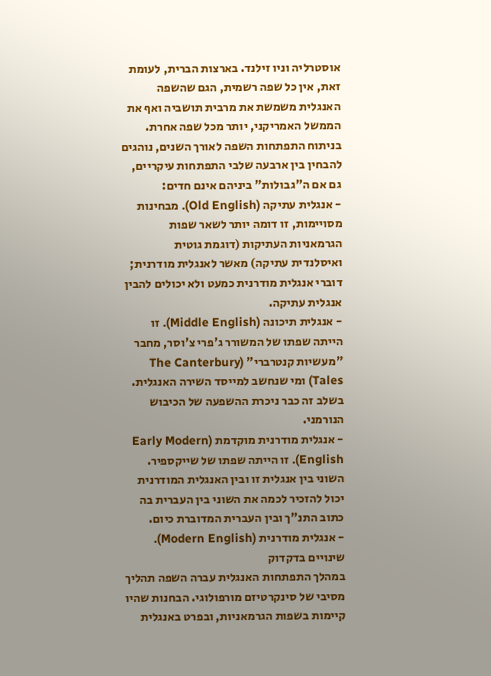אוסטרליה וניו זילנד. בארצות הברית, לעומת זאת, אין כל שפה רשמית, הגם שהשפה האנגלית משמשת את מרבית תושביה ואף את הממשל האמריקני, יותר מכל שפה אחרת.
בניתוח התפתחות השפה לאורך השנים, נוהגים להבחין בין ארבעה שלבי התפתחות עיקריים, גם אם ה"גבולות" ביניהם אינם חדים:
- אנגלית עתיקה (Old English). מבחינות מסויימות, זו דומה יותר לשאר שפות הגרמאניות העתיקות (דוגמת גוטית ואיסלנדית עתיקה) מאשר לאנגלית מודרנית; דוברי אנגלית מודרנית כמעט ולא יכולים להבין אנגלית עתיקה.
- אנגלית תיכונה (Middle English). זו הייתה שפתו של המשורר ג'פרי צ'וסר, מחבר "מעשיות קנטרברי" (The Canterbury Tales) ומי שנחשב למייסד השירה האנגלית. בשלב זה כבר ניכרת ההשפעה של הכיבוש הנורמני.
- אנגלית מודרנית מוקדמת (Early Modern English). זו הייתה שפתו של שייקספיר. השוני בין אנגלית זו ובין האנגלית המודרנית יכול להזכיר לכמה את השוני בין העברית בה כתוב התנ"ך ובין העברית המדוברת כיום.
- אנגלית מודרנית (Modern English).
שינויים בדקדוק
במהלך התפתחות האנגלית עברה השפה תהליך מסיבי של סינקרטיזם מורפולוגי. הבחנות שהיו קיימות בשפות הגרמאניות, ובפרט באנגלית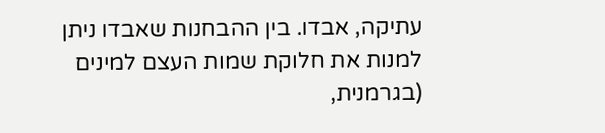עתיקה, אבדו. בין ההבחנות שאבדו ניתן למנות את חלוקת שמות העצם למינים (בגרמנית,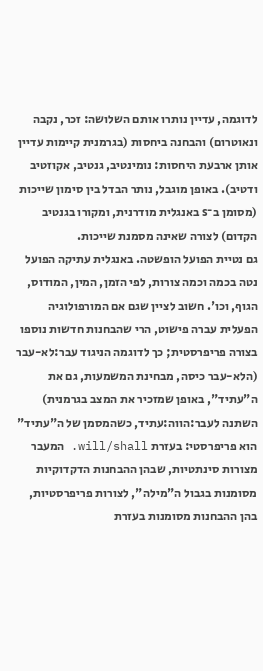לדוגמה, עדיין נותרו אותם השלושה: זכר, נקבה ונאוטרום) והבחנה ביחסות (בגרמנית קיימות עדיין אותן ארבעת היחסות: נומינטיב, גנטיב, אקוזטיב ודטיב). באופן מוגבל, נותר הבדל בין סימון שייכות (מסומן ב־s באנגלית מודרנית, ומקורו בגנטיב הקדום) לצורה שאינה מסמנת שייכות.
גם נטיית הפועל הופשטה. באנגלית עתיקה הפועל נטה בכמה וכמה צורות, לפי הזמן, המין, המודוס, הגוף, וכו'. חשוב לציין שגם אם המורפולוגיה הפעלית עברה פישוט, הרי שהבחנות חדשות נוספו בצורה פריפרסטית; כך לדוגמה הניגוד עבר:לא-עבר (הלא-עבר כיסה, מבחינת המשמעות, גם את ה"עתיד", באופן שמזכיר את המצב בגרמנית) השתנה לעבר:הווה:עתיד, כשהמסמן של ה"עתיד" הוא פריפרסטי: בעזרת will/shall. המעבר מצורות סינתטיות, שבהן ההבחנות הדקדוקיות מסומנות בגבול ה"מילה", לצורות פריפרסטיות, בהן ההבחנות מסומנות בעזרת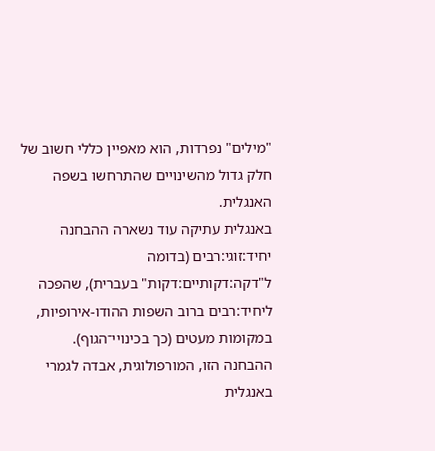"מילים" נפרדות, הוא מאפיין כללי חשוב של חלק גדול מהשינויים שהתרחשו בשפה האנגלית.
באנגלית עתיקה עוד נשארה ההבחנה יחיד:זוגי:רבים (בדומה ל"דקה:דקותיים:דקות" בעברית), שהפכה ליחיד:רבים ברוב השפות ההודו-אירופיות, במקומות מעטים (כך בכינויי־הגוף). ההבחנה הזו, המורפולוגית, אבדה לגמרי באנגלית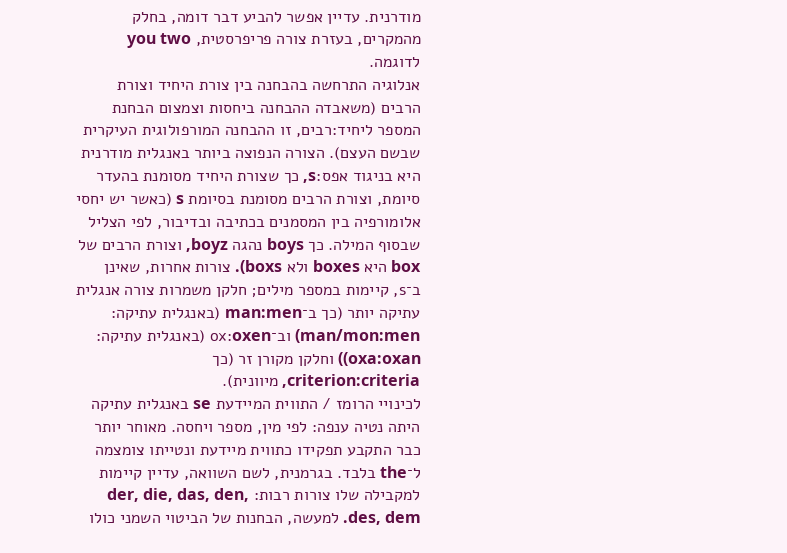מודרנית. עדיין אפשר להביע דבר דומה, בחלק מהמקרים, בעזרת צורה פריפרסטית, you two לדוגמה.
אנלוגיה התרחשה בהבחנה בין צורת היחיד וצורת הרבים (משאבדה ההבחנה ביחסות וצמצום הבחנת המספר ליחיד:רבים, זו ההבחנה המורפולוגית העיקרית שבשם העצם). הצורה הנפוצה ביותר באנגלית מודרנית היא בניגוד אפס:s, כך שצורת היחיד מסומנת בהעדר סיומת, וצורת הרבים מסומנת בסיומת s (כאשר יש יחסי אלומורפיה בין המסמנים בכתיבה ובדיבור, לפי הצליל שבסוף המילה. כך boys נהגה boyz, וצורת הרבים של box היא boxes ולא boxs). צורות אחרות, שאינן ב־s, קיימות במספר מילים; חלקן משמרות צורה אנגלית עתיקה יותר (כך ב־man:men (באנגלית עתיקה: man/mon:men) וב־ox:oxen (באנגלית עתיקה: oxa:oxan)) וחלקן מקורן זר (כך criterion:criteria, מיוונית).
לכינויי הרומז / התווית המיידעת se באנגלית עתיקה היתה נטיה ענפה: לפי מין, מספר ויחסה. מאוחר יותר כבר התקבע תפקידו כתווית מיידעת ונטייתו צומצמה ל־the בלבד. בגרמנית, לשם השוואה, עדיין קיימות למקבילה שלו צורות רבות: der, die, das, den, des, dem. למעשה, הבחנות של הביטוי השמני כולו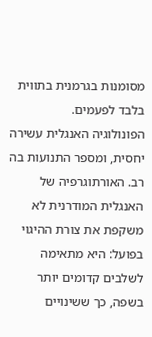מסומנות בגרמנית בתווית בלבד לפעמים.
הפונולוגיה האנגלית עשירה יחסית, ומספר התנועות בה רב. האורתוגרפיה של האנגלית המודרנית לא משקפת את צורת ההיגוי בפועל: היא מתאימה לשלבים קדומים יותר בשפה, כך ששינויים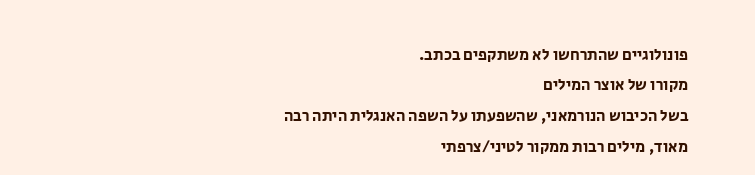פונולוגיים שהתרחשו לא משתקפים בכתב.
מקורו של אוצר המילים
בשל הכיבוש הנורמאני, שהשפעתו על השפה האנגלית היתה רבה מאוד, מילים רבות ממקור לטיני/צרפתי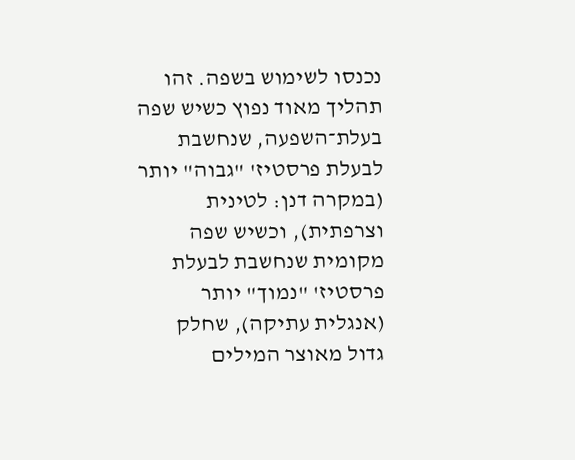נכנסו לשימוש בשפה. זהו תהליך מאוד נפוץ כשיש שפה בעלת־השפעה, שנחשבת לבעלת פרסטיז' "גבוה" יותר (במקרה דנן: לטינית וצרפתית), וכשיש שפה מקומית שנחשבת לבעלת פרסטיז' "נמוך" יותר (אנגלית עתיקה), שחלק גדול מאוצר המילים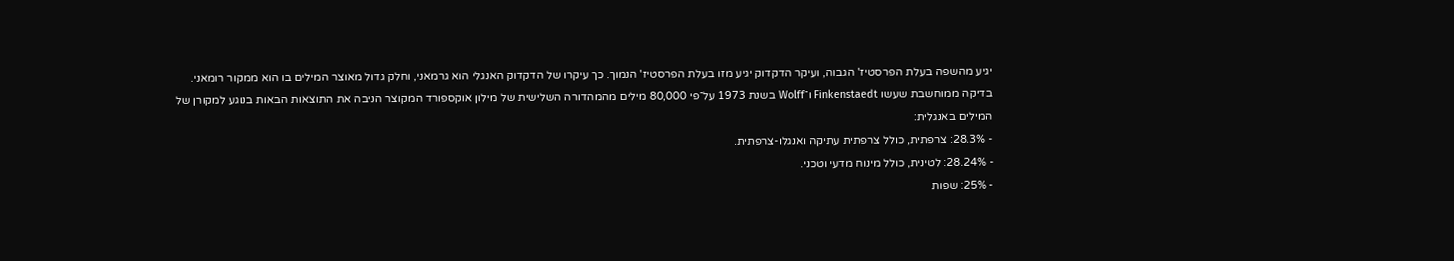יגיע מהשפה בעלת הפרסטיז' הגבוה, ועיקר הדקדוק יגיע מזו בעלת הפרסטיז' הנמוך. כך עיקרו של הדקדוק האנגלי הוא גרמאני, וחלק גדול מאוצר המילים בו הוא ממקור רומאני.
בדיקה ממוחשבת שעשו Finkenstaedt ו־Wolff בשנת 1973 על־פי 80,000 מילים מהמהדורה השלישית של מילון אוקספורד המקוצר הניבה את התוצאות הבאות בנוגע למקורן של המילים באנגלית:
- 28.3%: צרפתית, כולל צרפתית עתיקה ואנגלו-צרפתית.
- 28.24%: לטינית, כולל מינוח מדעי וטכני.
- 25%: שפות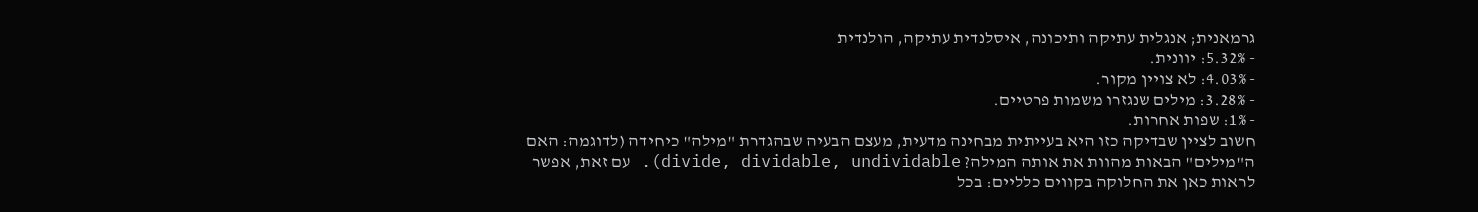גרמאנית; אנגלית עתיקה ותיכונה, איסלנדית עתיקה, הולנדית
- 5.32%: יוונית.
- 4.03%: לא צויין מקור.
- 3.28%: מילים שנגזרו משמות פרטיים.
- 1%: שפות אחרות.
חשוב לציין שבדיקה כזו היא בעייתית מבחינה מדעית, מעצם הבעיה שבהגדרת "מילה" כיחידה (לדוגמה: האם ה"מילים" הבאות מהוות את אותה המילה? divide, dividable, undividable). עם זאת, אפשר לראות כאן את החלוקה בקווים כלליים: בכל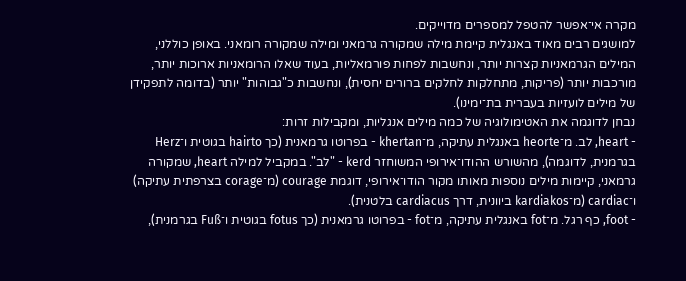מקרה אי־אפשר להטפל למספרים מדוייקים.
למושגים רבים מאוד באנגלית קיימת מילה שמקורה גרמאני ומילה שמקורה רומאני. באופן כוללני, המילים הגרמאניות קצרות יותר, ונחשבות לפחות פורמאליות, בעוד שאלו הרומאניות ארוכות יותר, מורכבות יותר (פריקות, מתחלקות לחלקים ברורים יחסית), ונחשבות כ"גבוהות" יותר (בדומה לתפקידן של מילים לועזיות בעברית בת־ימינו).
נבחן לדוגמה את האטימולוגיה של כמה מילים אנגליות, ומקבילות זרות:
- heart, לב. מ־heorte באנגלית עתיקה, מ־khertan - בפרוטו גרמאנית (כך hairto בגוטית ו־Herz בגרמנית, לדוגמה), מהשורש ההודו־אירופי המשוחזר kerd - "לב". במקביל למילה heart, שמקורה גרמאני, קיימות מילים נוספות מאותו מקור הודו־אירופי, דוגמת courage (מ־corage בצרפתית עתיקה) ו־cardiac (מ־kardiakos ביוונית, דרך cardiacus בלטנית).
- foot, כף רגל. מ־fot באנגלית עתיקה, מ־fot - בפרוטו גרמאנית (כך fotus בגוטית ו־Fuß בגרמנית),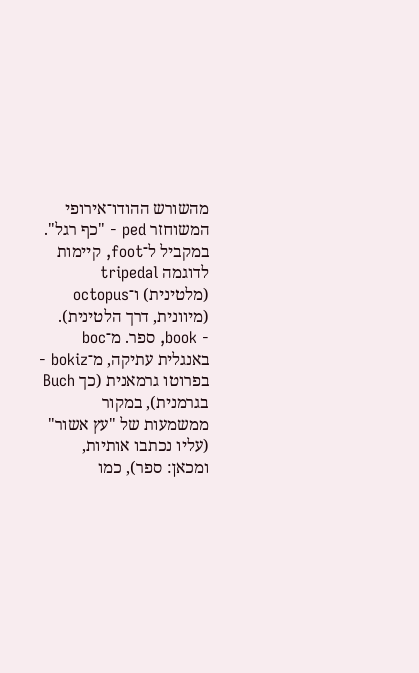מהשורש ההודו־אירופי המשוחזר ped - "כף רגל". במקביל ל־foot, קיימות לדוגמה tripedal (מלטינית) ו־octopus (מיוונית, דרך הלטינית).
- book, ספר. מ־boc באנגלית עתיקה, מ־bokiz - בפרוטו גרמאנית (כך Buch בגרמנית), במקור ממשמעות של "עץ אשור" (עליו נכתבו אותיות, ומכאן: ספר), כמו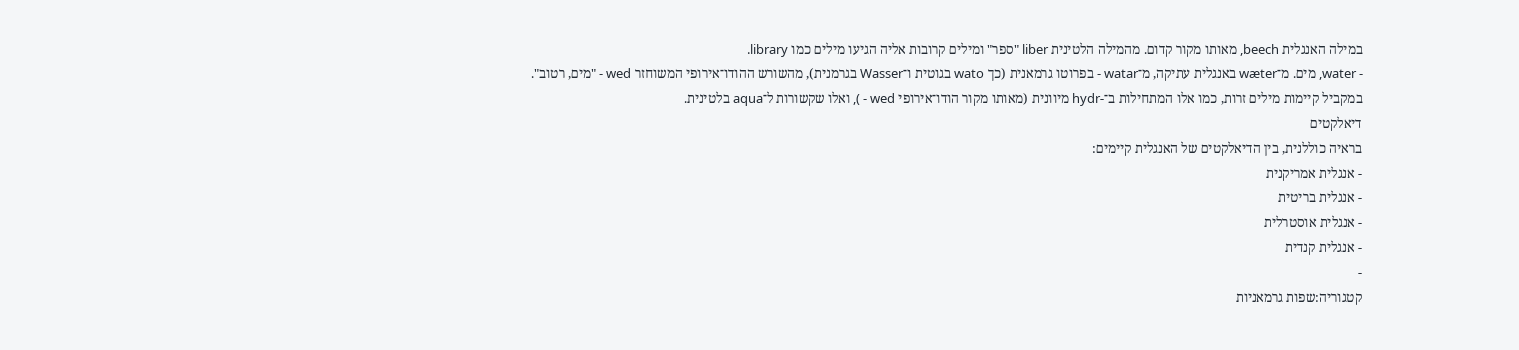במילה האנגלית beech, מאותו מקור קדום. מהמילה הלטינית liber "ספר" ומילים קרובות אליה הגיעו מילים כמו library.
- water, מים. מ־wæter באנגלית עתיקה, מ־watar - בפרוטו גרמאנית (כך wato בגוטית ו־Wasser בגרמנית), מהשורש ההודו־אירופי המשוחזר wed - "מים, רטוב". במקביל קיימות מילים זרות, כמו אלו המתחילות ב־-hydr מיוונית (מאותו מקור הודו־אירופי wed - ), ואלו שקשורות ל־aqua בלטינית.
דיאלקטים
בראיה כוללנית, בין הדיאלקטים של האנגלית קיימים:
- אנגלית אמריקנית
- אנגלית בריטית
- אנגלית אוסטרלית
- אנגלית קנדית
-
קטגוריה:שפות גרמאניות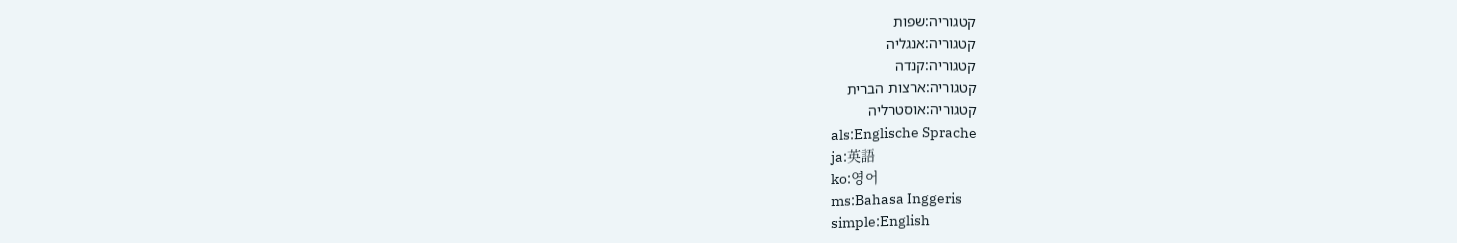קטגוריה:שפות
קטגוריה:אנגליה
קטגוריה:קנדה
קטגוריה:ארצות הברית
קטגוריה:אוסטרליה
als:Englische Sprache
ja:英語
ko:영어
ms:Bahasa Inggeris
simple:English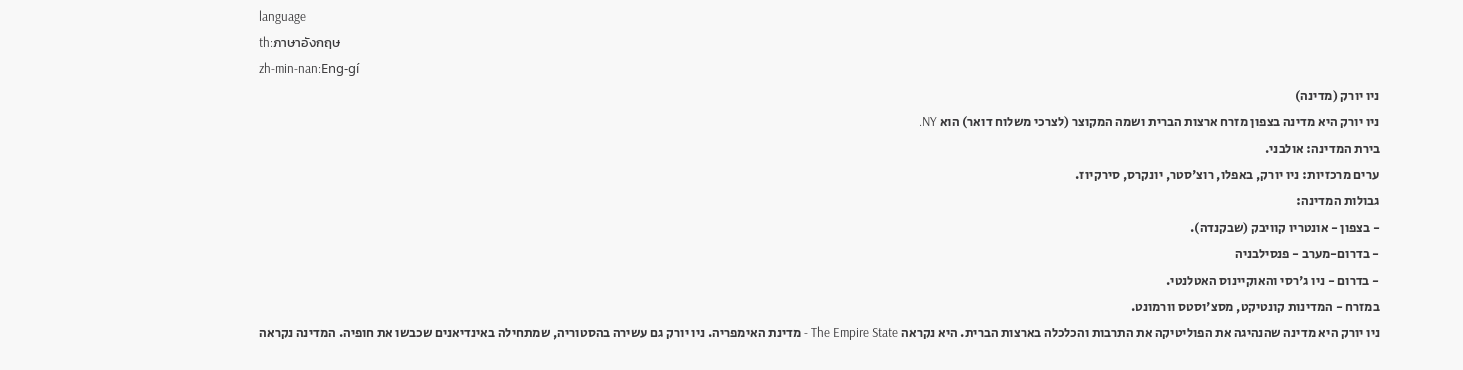language
th:ภาษาอังกฤษ
zh-min-nan:Eng-gí
ניו יורק (מדינה)
ניו יורק היא מדינה בצפון מזרח ארצות הברית ושמה המקוצר (לצרכי משלוח דואר) הוא NY.
בירת המדינה: אולבני.
ערים מרכזיות: ניו יורק, באפלו, רוצ'סטר, יונקרס, סירקיוז.
גבולות המדינה:
- בצפון - אונטריו קוויבק (שבקנדה).
- בדרום-מערב - פנסילבניה
- בדרום - ניו ג'רסי והאוקיינוס האטלנטי.
במזרח - המדינות קונטיקט, מסצ'וסטס וורמונט.
ניו יורק היא מדינה שהנהיגה את הפוליטיקה את התרבות והכלכלה בארצות הברית. היא נקראה The Empire State - מדינת האימפריה. ניו יורק גם עשירה בהסטוריה, שמתחילה באינדיאנים שכבשו את חופיה. המדינה נקראה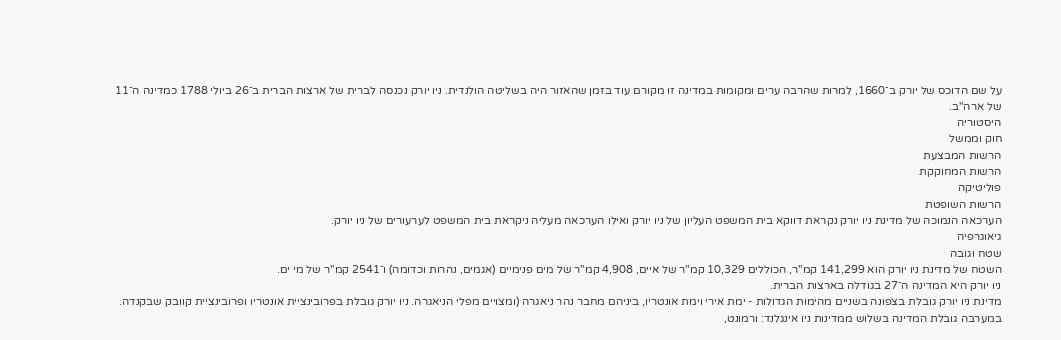על שם הדוכס של יורק ב־1660, למרות שהרבה ערים ומקומות במדינה זו מקורם עוד בזמן שהאזור היה בשליטה הולנדית. ניו יורק נכנסה לברית של ארצות הברית ב־26 ביולי 1788 כמדינה ה־11 של ארה"ב.
היסטוריה
חוק וממשל
הרשות המבצעת
הרשות המחוקקת
פוליטיקה
הרשות השופטת
הערכאה הנמוכה של מדינת ניו יורק נקראת דווקא בית המשפט העליון של ניו יורק ואילו הערכאה מעליה ניקראת בית המשפט לערעורים של ניו יורק.
גיאוגרפיה
שטח וגובה
השטח של מדינת ניו יורק הוא 141,299 קמ"ר, הכוללים 10,329 קמ"ר של איים, 4,908 קמ"ר של מים פנימיים (אגמים, נהרות וכדומה) ו־2541 קמ"ר של מי ים.
ניו יורק היא המדינה ה־27 בגודלה בארצות הברית.
מדינת ניו יורק גובלת בצפונה בשניים מהימות הגדולות - ימת אירי וימת אונטריו, ביניהם מחבר נהר ניאגרה (ומצויים מפלי הניאגרה. ניו יורק גובלת בפרובינציית אונטריו ופרובינציית קוובק שבקנדה. במערבה גובלת המדינה בשלוש ממדינות ניו אינגלנד: ורמונט,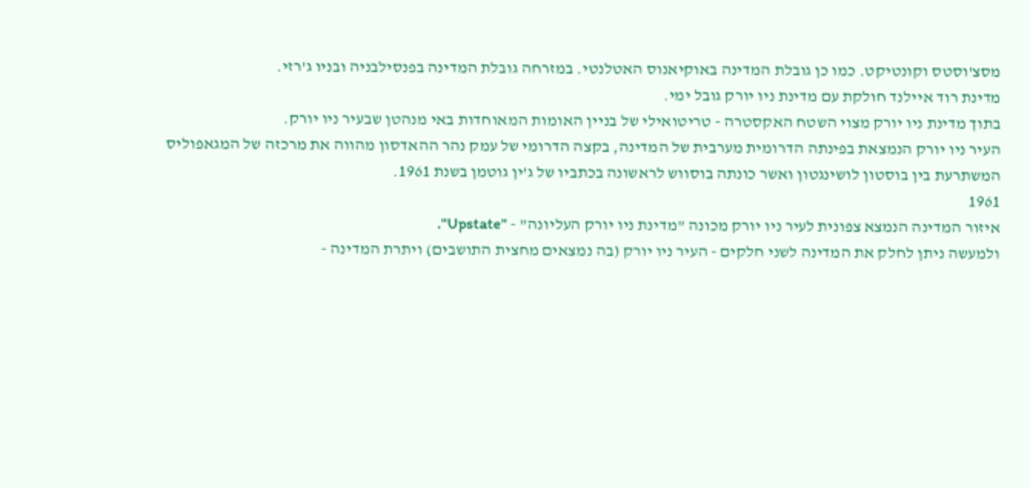מסצ'וסטס וקונטיקט. כמו כן גובלת המדינה באוקיאנוס האטלנטי. במזרחה גובלת המדינה בפנסילבניה ובניו ג'רזי.
מדינת רוד איילנד חולקת עם מדינת ניו יורק גובל ימי.
בתוך מדינת ניו יורק מצוי השטח האקסטרה - טריטואילי של בניין האומות המאוחדות באי מנהטן שבעיר ניו יורק.
העיר ניו יורק הנמצאת בפינתה הדרומית מערבית של המדינה, בקצה הדרומי של עמק נהר ההאדסון מהווה את מרכזה של המגאפוליס המשתרעת בין בוסטון לושינגטון ואשר כונתה בוסווש לראשונה בכתביו של ג'ין גוטמן בשנת 1961.
1961
איזור המדינה הנמצא צפונית לעיר ניו יורק מכונה "מדינת ניו יורק העליונה" - "Upstate".
ולמעשה ניתן לחלק את המדינה לשני חלקים - העיר ניו יורק (בה נמצאים מחצית התושבים) ויתרת המדינה -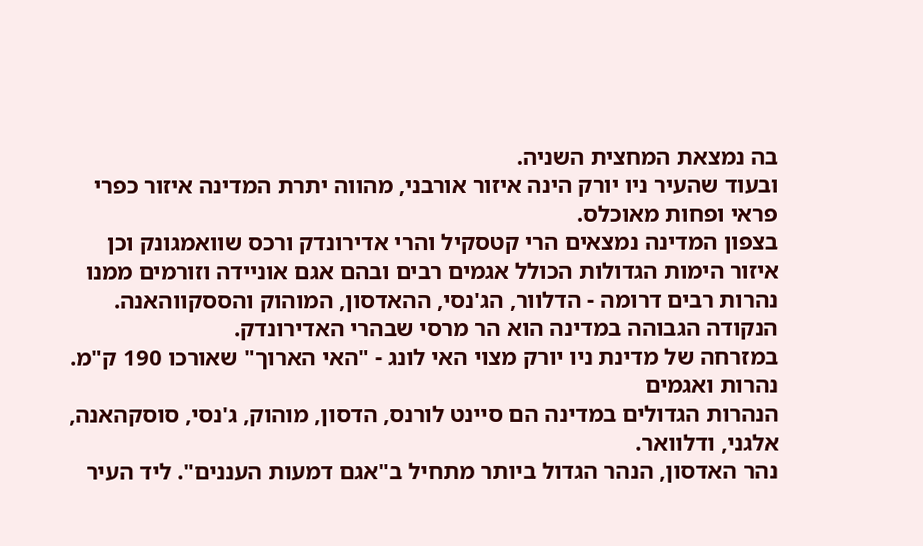בה נמצאת המחצית השניה.
ובעוד שהעיר ניו יורק הינה איזור אורבני, מהווה יתרת המדינה איזור כפרי פראי ופחות מאוכלס.
בצפון המדינה נמצאים הרי קטסקיל והרי אדירונדק ורכס שוואמגונק וכן איזור הימות הגדולות הכולל אגמים רבים ובהם אגם אוניידה וזורמים ממנו נהרות רבים דרומה - הדלוור, הג'נסי, ההאדסון, המוהוק והססקווהאנה. הנקודה הגבוהה במדינה הוא הר מרסי שבהרי האדירונדק.
במזרחה של מדינת ניו יורק מצוי האי לונג - "האי הארוך" שאורכו 190 ק"מ.
נהרות ואגמים
הנהרות הגדולים במדינה הם סיינט לורנס, הדסון, מוהוק, ג'נסי, סוסקהאנה, אלגני, ודלוואר.
נהר האדסון, הנהר הגדול ביותר מתחיל ב"אגם דמעות העננים". ליד העיר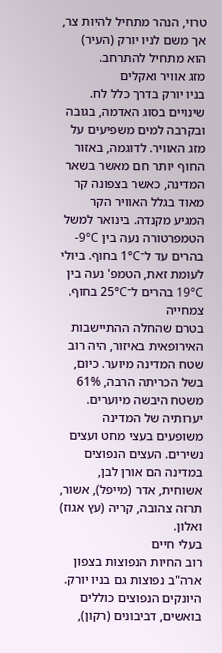טרוי, הנהר מתחיל להיות צר, אך משם לניו יורק (העיר) הוא מתחיל להתרחב.
מזג אוויר ואקלים
בניו יורק בדרך כלל לח. שינויים בסוג האדמה, בגובה ובקרבה למים משפיעים על מזג האוויר. לדוגמה, באזור החוף יותר חם מאשר בשאר המדינה, כאשר בצפונה קר מאוד בגלל האוויר הקר המגיע מקנדה. בינואר למשל הטמפרטורה נעה בין 9°C- בהרים עד ל־1°C בחוף. ביולי לעומת זאת, הטמפ' נעה בין 19°C בהרים ל־25°C בחוף.
צמחייה
בטרם שהחלה ההתיישבות האירופאית באיזור, היה רוב שטח המדינה מיוער. כיום, בשל הכריתה הרבה, 61% משטח היבשה מיוערים. יערותיה של המדינה משופעים בעצי מחט ועצים נשירים. העצים הנפוצים במדינה הם אורן לבן, אשוחית, אדר (מייפל), אשור, תרזה צהובה, קריה (עץ אגוז) ואלון.
בעלי חיים
רוב החיות הנפוצות בצפון ארה"ב נפוצות גם בניו יורק. היונקים הנפוצים כוללים בואשים, דביבונים (רקון),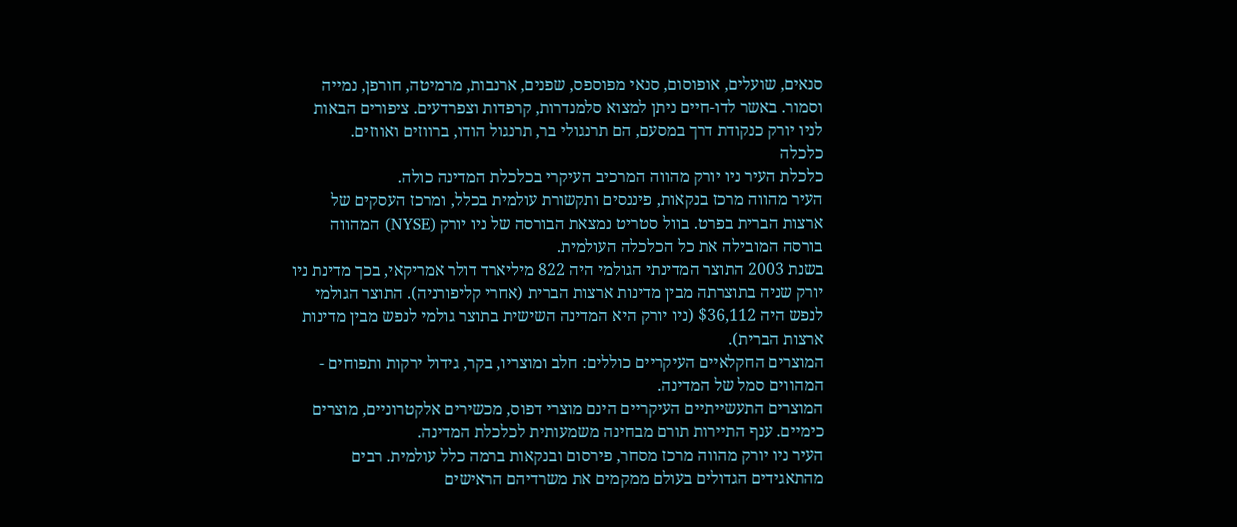סנאים, שועלים, אופוסום, סנאי מפוספס, שפנים, ארנבות, מרמיטה, חורפן, נמייה וסמור. באשר לדו-חיים ניתן למצוא סלמנדרות, קרפדות וצפרדעים. ציפורים הבאות לניו יורק כנקודת דרך במסעם, הם תרנגולי בר, תרנגול הודו, ברווזים ואווזים.
כלכלה
כלכלת העיר ניו יורק מהווה המרכיב העיקרי בכלכלת המדינה כולה.
העיר מהווה מרכז בנקאות, פיננסים ותקשורת עולמית בכלל, ומרכז העסקים של ארצות הברית בפרט. בוול סטריט נמצאת הבורסה של ניו יורק (NYSE) המהווה בורסה המובילה את כל הכלכלה העולמית.
בשנת 2003 התוצר המדינתי הגולמי היה 822 מיליארד דולר אמריקאי, בכך מדינת ניו יורק שניה בתוצרתה מבין מדינות ארצות הברית (אחרי קליפורניה). התוצר הגולמי לנפש היה $36,112 (ניו יורק היא המדינה השישית בתוצר גולמי לנפש מבין מדינות ארצות הברית).
המוצרים החקלאיים העיקריים כוללים: חלב ומוצריו, בקר, גידול ירקות ותפוחים - המהווים סמל של המדינה.
המוצרים התעשייתיים העיקריים הינם מוצרי דפוס, מכשירים אלקטרוניים, מוצרים כימיים. ענף התיירות תורם מבחינה משמעותית לכלכלת המדינה.
העיר ניו יורק מהווה מרכז מסחר, פירסום ובנקאות ברמה כלל עולמית. רבים מהתאגידים הגדולים בעולם ממקמים את משרדיהם הראישים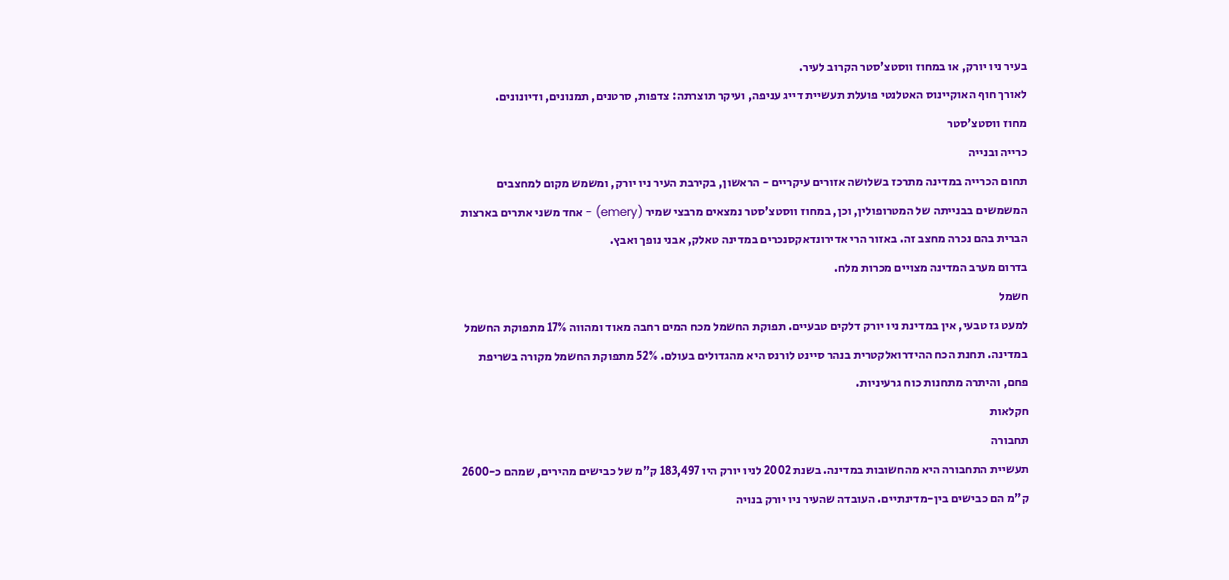בעיר ניו יורק, או במחוז ווסטצ'סטר הקרוב לעיר.
לאורך חוף האוקיינוס האטלנטי פועלת תעשיית דייג עניפה, ועיקר תוצרתה: צדפות, סרטנים, תמנונים, ודיונונים.
מחוז ווסטצ'סטר
כרייה ובנייה
תחום הכרייה במדינה מתרכז בשלושה אזורים עיקריים - הראשון, בקירבת העיר ניו יורק, ומשמש מקום למחצבים המשמשים בבנייתה של המטרופולין, וכן, במחוז ווסטצ'סטר נמצאים מרבצי שמיר (emery) - אחד משני אתרים בארצות הברית בהם נכרה מחצב זה. באזור הרי אדירונדאקסנכרים במדינה טאלק, אבני נופך ואבץ.
בדרום מערב המדינה מצויים מכרות מלח.
חשמל
למעט גז טבעי, אין במדינת ניו יורק דלקים טבעיים. תפוקת החשמל מכח המים רחבה מאוד ומהווה 17% מתפוקת החשמל במדינה. תחנת הכח ההידרואלקטרית בנהר סיינט לורנס היא מהגדולים בעולם. 52% מתפוקת החשמל מקורה בשריפת פחם, והיתרה מתחנות כוח גרעיניות.
חקלאות
תחבורה
תעשיית התחבורה היא מהחשובות במדינה. בשנת 2002 לניו יורק היו 183,497 ק"מ של כבישים מהירים, שמהם כ-2600 ק"מ הם כבישים בין-מדינתיים. העובדה שהעיר ניו יורק בנויה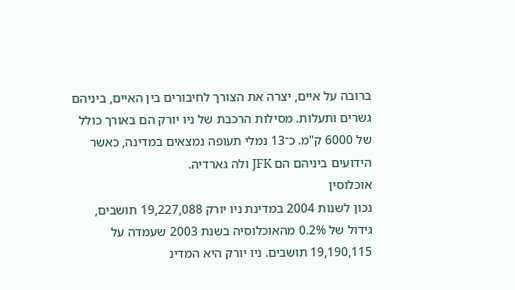ברובה על איים, יצרה את הצורך לחיבורים בין האיים, ביניהם גשרים ותעלות. מסילות הרכבת של ניו יורק הם באורך כולל של 6000 ק"מ. כ־13 נמלי תעופה נמצאים במדינה, כאשר הידועים ביניהם הם JFK ולה גארדיה.
אוכלוסין
נכון לשנות 2004 במדינת ניו יורק 19,227,088 תושבים, גידול של 0.2% מהאוכלוסיה בשנת 2003 שעמדה על 19,190,115 תושבים. ניו יורק היא המדינ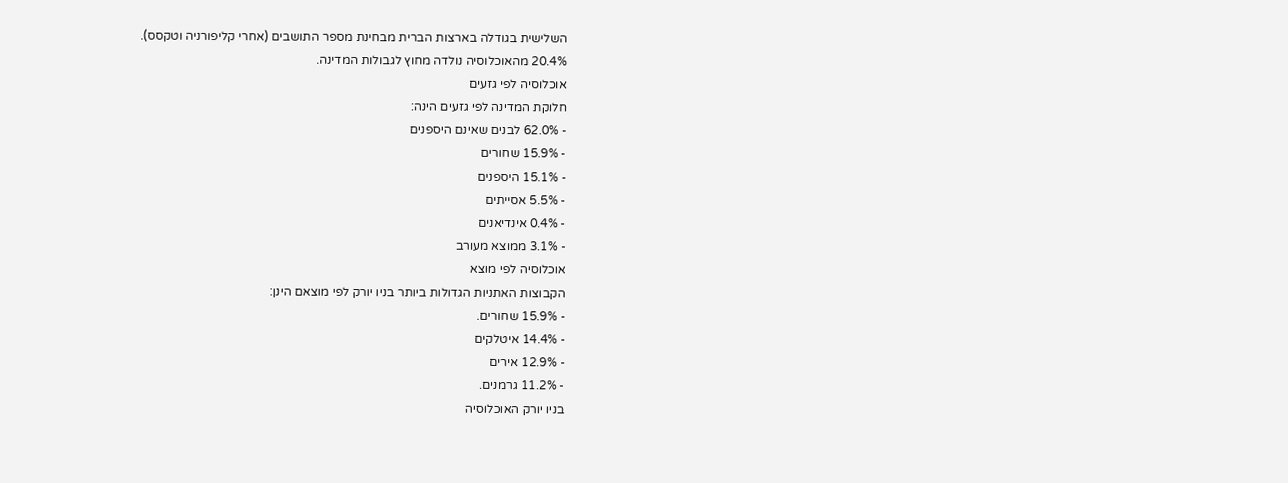השלישית בגודלה בארצות הברית מבחינת מספר התושבים (אחרי קליפורניה וטקסס).
20.4% מהאוכלוסיה נולדה מחוץ לגבולות המדינה.
אוכלוסיה לפי גזעים
חלוקת המדינה לפי גזעים הינה:
- 62.0% לבנים שאינם היספנים
- 15.9% שחורים
- 15.1% היספנים
- 5.5% אסייתים
- 0.4% אינדיאנים
- 3.1% ממוצא מעורב
אוכלוסיה לפי מוצא
הקבוצות האתניות הגדולות ביותר בניו יורק לפי מוצאם הינן:
- 15.9% שחורים.
- 14.4% איטלקים
- 12.9% אירים
- 11.2% גרמנים.
בניו יורק האוכלוסיה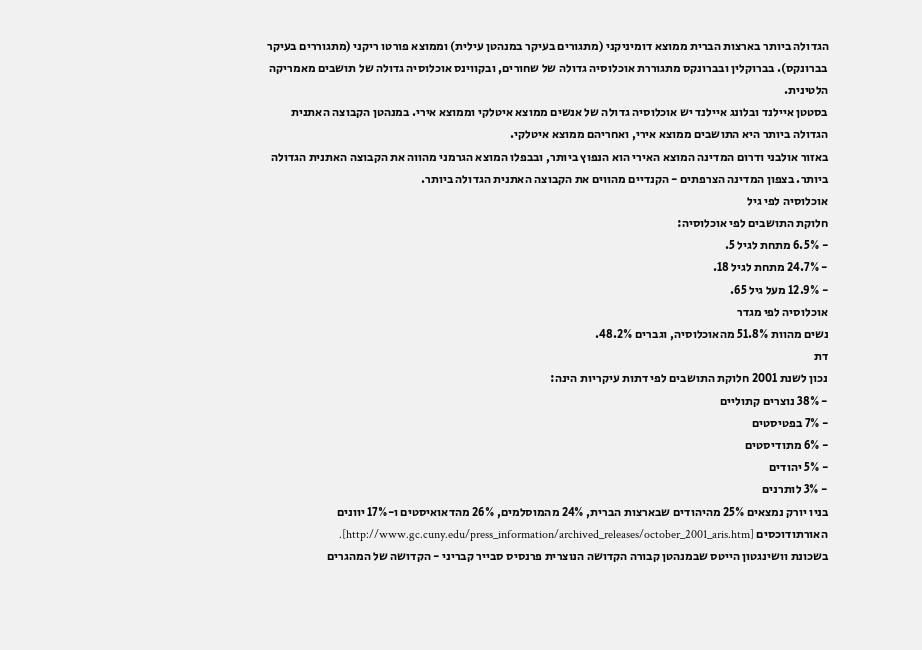הגדולה ביותר בארצות הברית ממוצא דומיניקני (מתגורים בעיקר במנהטן עילית) וממוצא פורטו ריקני (מתגוררים בעיקר בברונקס). בברוקלין ובברונקס מתגוררת אוכלוסיה גדולה של שחורים, ובקווינס אוכלוסיה גדולה של תושבים מאמריקה הלטינית.
בסטטן איילנד ובלונג איילנד יש אוכלוסיה גדולה של אנשים ממוצא איטלקי וממוצא אירי. במנהטן הקבוצה האתנית הגדולה ביותר היא התושבים ממוצא אירי, ואחריהם ממוצא איטלקי.
באזור אולבני ודרום המדינה המוצא האירי הוא הנפוץ ביותר, ובבפלו המוצא הגרמני מהווה את הקבוצה האתנית הגדולה ביותר. בצפון המדינה הצרפתים - הקנדיים מהווים את הקבוצה האתנית הגדולה ביותר.
אוכלוסיה לפי גיל
חלוקת התושבים לפי אוכלוסיה:
- 6.5% מתחת לגיל 5.
- 24.7% מתחת לגיל 18.
- 12.9% מעל גיל 65.
אוכלוסיה לפי מגדר
נשים מהוות 51.8% מהאוכלוסיה, וגברים 48.2%.
דת
נכון לשנת 2001 חלוקת התושבים לפי דתות עיקריות הינה:
- 38% נוצרים קתוליים
- 7% בפטיסטים
- 6% מתודיסטים
- 5% יהודים
- 3% לותרנים
בניו יורק נמצאים 25% מהיהודים שבארצות הברית, 24% מהמוסלמים, 26% מהדאואיסטים ו-17% יוונים האורתודוכסים [http://www.gc.cuny.edu/press_information/archived_releases/october_2001_aris.htm].
בשכונת וושינגטון הייטס שבמנהטן קבורה הקדושה הנוצרית פרנסיס סבייר קבריני - הקדושה של המהגרים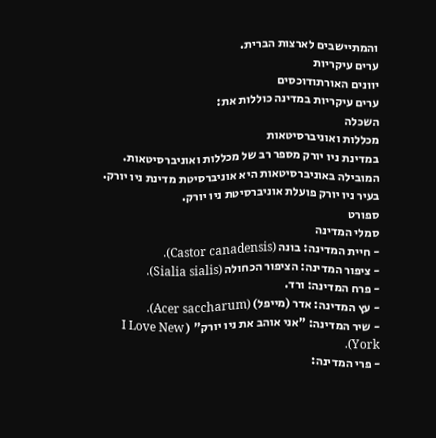והמתיישבים לארצות הברית.
ערים עיקריות
יוונים האורתודוכסים
ערים עיקריות במדינה כוללות את:
השכלה
מכללות ואוניברסיטאות
במדינת ניו יורק מספר רב של מכללות ואוניברסיטאות. המובילה באוניברסיטאות היא אוניברסיטת מדינת ניו יורק. בעיר ניו יורק פועלת אוניברסיטת ניו יורק.
ספורט
סמלי המדינה
- חיית המדינה: בונה (Castor canadensis).
- ציפור המדינה: הציפור הכחולה (Sialia sialis).
- פרח המדינה: ורד.
- עץ המדינה: אדר (מייפל) (Acer saccharum).
- שיר המדינה: "אני אוהב את ניו יורק" ( I Love New York).
- פרי המדינה: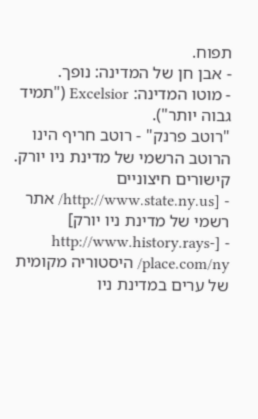תפוח.
- אבן חן של המדינה: נופך.
- מוטו המדינה: Excelsior ("תמיד גבוה יותר").
"רוטב פרנק" - רוטב חריף הינו הרוטב הרשמי של מדינת ניו יורק.
קישורים חיצוניים
- [http://www.state.ny.us/ אתר רשמי של מדינת ניו יורק]
- [http://www.history.rays-place.com/ny/ היסטוריה מקומית של ערים במדינת ניו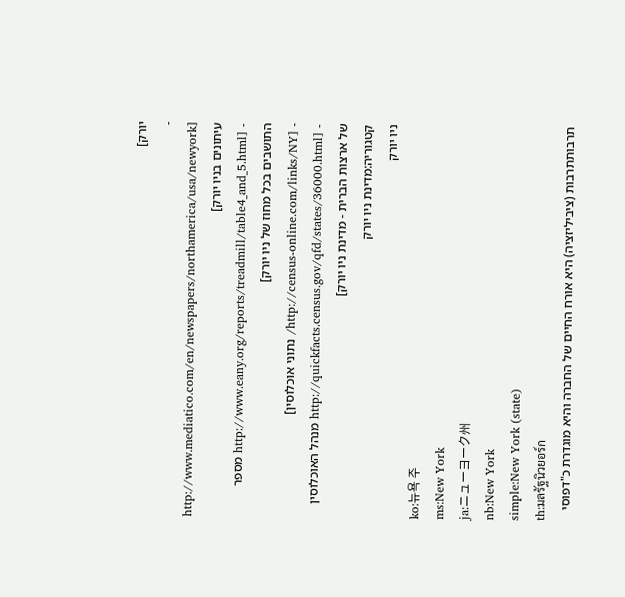יורק]
- [http://www.mediatico.com/en/newspapers/northamerica/usa/newyork עיתונים בניו יורק]
- [http://www.eany.org/reports/treadmill/table4_and_5.html מספר התושבים בכל מחוז של ניו יורק]
- [http://census-online.com/links/NY/ נתוני אוכלוסין]
- [http://quickfacts.census.gov/qfd/states/36000.html מנהל האוכלוסין של ארצות הברית - מדינת ניו יורק]
קטגוריה:מדינת ניו יורק
ניו יורק
ko:뉴욕 주
ms:New York
ja:ニューヨーク州
nb:New York
simple:New York (state)
th:มลรัฐนิวยอร์ก
תרבותתרבות (ציביליזציה) היא אורח החיים של החברה והיא מוגדרת כ"דפוסי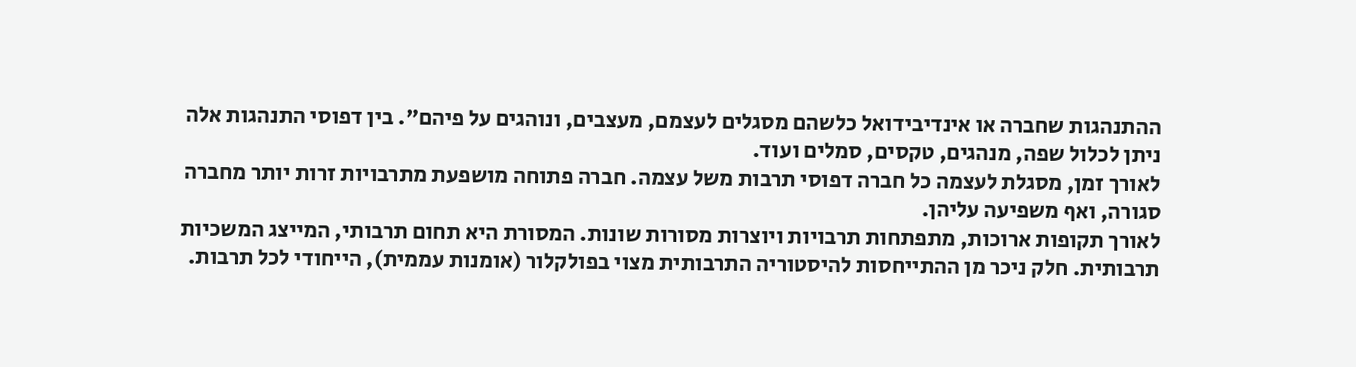ההתנהגות שחברה או אינדיבידואל כלשהם מסגלים לעצמם, מעצבים, ונוהגים על פיהם". בין דפוסי התנהגות אלה ניתן לכלול שפה, מנהגים, טקסים, סמלים ועוד.
לאורך זמן, מסגלת לעצמה כל חברה דפוסי תרבות משל עצמה. חברה פתוחה מושפעת מתרבויות זרות יותר מחברה סגורה, ואף משפיעה עליהן.
לאורך תקופות ארוכות, מתפתחות תרבויות ויוצרות מסורות שונות. המסורת היא תחום תרבותי, המייצג המשכיות תרבותית. חלק ניכר מן ההתייחסות להיסטוריה התרבותית מצוי בפולקלור (אומנות עממית), הייחודי לכל תרבות.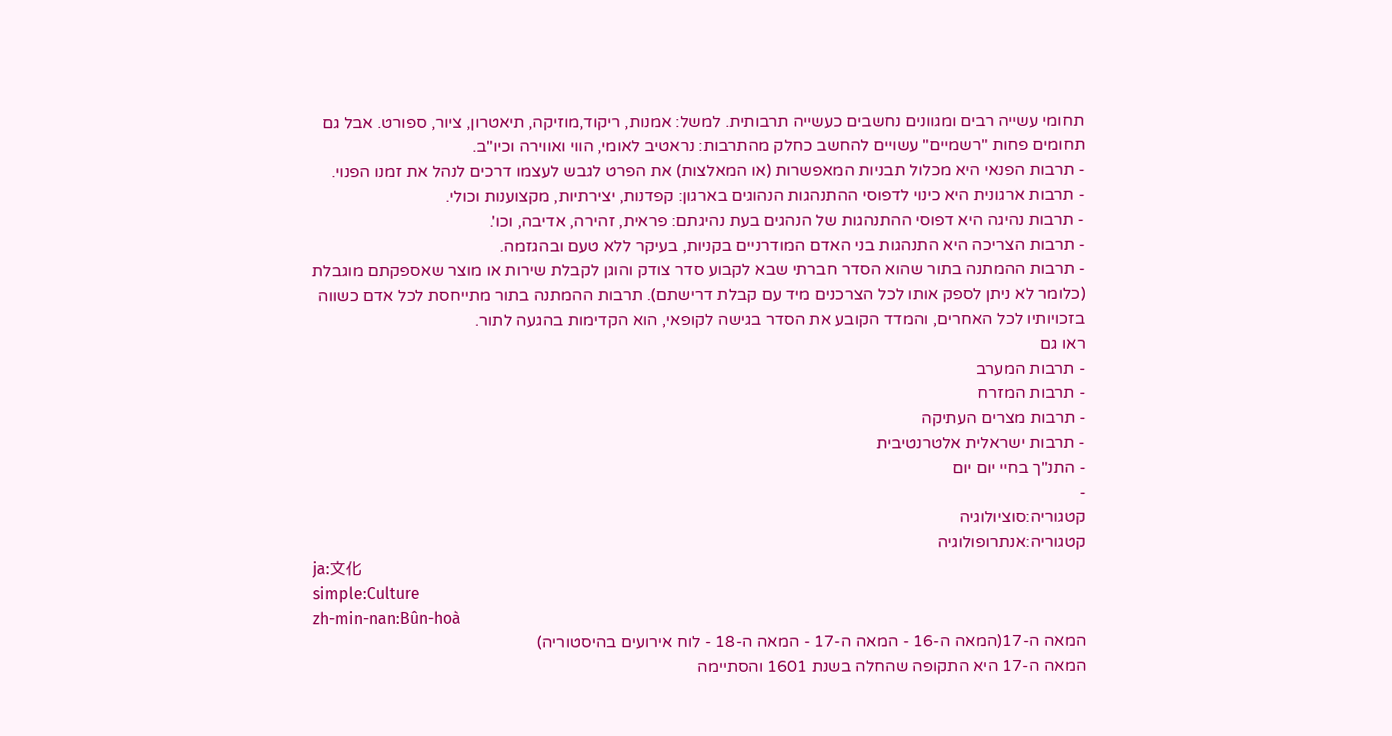תחומי עשייה רבים ומגוונים נחשבים כעשייה תרבותית. למשל: אמנות, ריקוד,מוזיקה, תיאטרון, ציור, ספורט. אבל גם תחומים פחות "רשמיים" עשויים להחשב כחלק מהתרבות: נראטיב לאומי, הווי ואווירה וכיו"ב.
- תרבות הפנאי היא מכלול תבניות המאפשרות (או המאלצות) את הפרט לגבש לעצמו דרכים לנהל את זמנו הפנוי.
- תרבות ארגונית היא כינוי לדפוסי ההתנהגות הנהוגים בארגון: קפדנות, יצירתיות, מקצוענות וכולי.
- תרבות נהיגה היא דפוסי ההתנהגות של הנהגים בעת נהיגתם: פראית, זהירה, אדיבה, וכו'.
- תרבות הצריכה היא התנהגות בני האדם המודרניים בקניות, בעיקר ללא טעם ובהגזמה.
- תרבות ההמתנה בתור שהוא הסדר חברתי שבא לקבוע סדר צודק והוגן לקבלת שירות או מוצר שאספקתם מוגבלת (כלומר לא ניתן לספק אותו לכל הצרכנים מיד עם קבלת דרישתם). תרבות ההמתנה בתור מתייחסת לכל אדם כשווה בזכויותיו לכל האחרים, והמדד הקובע את הסדר בגישה לקופאי, הוא הקדימות בהגעה לתור.
ראו גם
- תרבות המערב
- תרבות המזרח
- תרבות מצרים העתיקה
- תרבות ישראלית אלטרנטיבית
- התנ"ך בחיי יום יום
-
קטגוריה:סוציולוגיה
קטגוריה:אנתרופולוגיה
ja:文化
simple:Culture
zh-min-nan:Bûn-hoà
המאה ה-17(המאה ה-16 - המאה ה-17 - המאה ה-18 - לוח אירועים בהיסטוריה)
המאה ה-17 היא התקופה שהחלה בשנת 1601 והסתיימה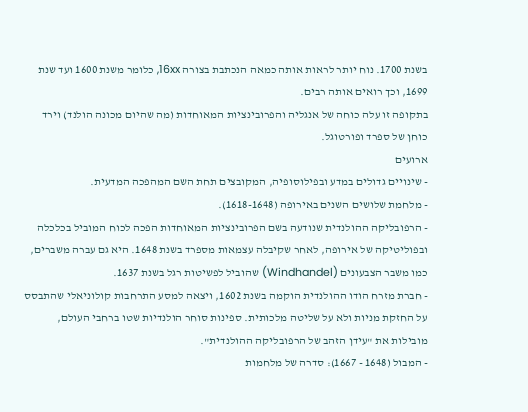בשנת 1700. נוח יותר לראות אותה כמאה הנכתבת בצורה 16xx, כלומר משנת 1600 ועד שנת 1699, וכך רואים אותה רבים.
בתקופה זו עלה כוחה של אנגליה והפרובינציות המאוחדות (מה שהיום מכונה הולנד) וירד כוחן של ספרד ופורטוגל.
ארועים
- שינויים גדולים במדע ובפילוסופיה, המקובצים תחת השם המהפכה המדעית.
- מלחמת שלושים השנים באירופה (1618-1648).
- הרפובליקה ההולנדית שנודעה בשם הפרובינציות המאוחדות הפכה לכוח המוביל בכלכלה ובפוליטיקה של אירופה, לאחר שקיבלה עצמאות מספרד בשנת 1648. היא גם עברה משברים, כמו משבר הצבעונים (Windhandel) שהוביל לפשיטות רגל בשנת 1637.
- חברת מזרח הודו ההולנדית הוקמה בשנת 1602, ויצאה למסע התרחבות קולוניאלי שהתבסס על החזקת מניות ולא על שליטה מלכותית. ספינות סוחר הולנדיות שטו ברחבי העולם, מובילות את "עידן הזהב של הרפובליקה ההולנדית".
- המבול (1648 - 1667): סדרה של מלחמות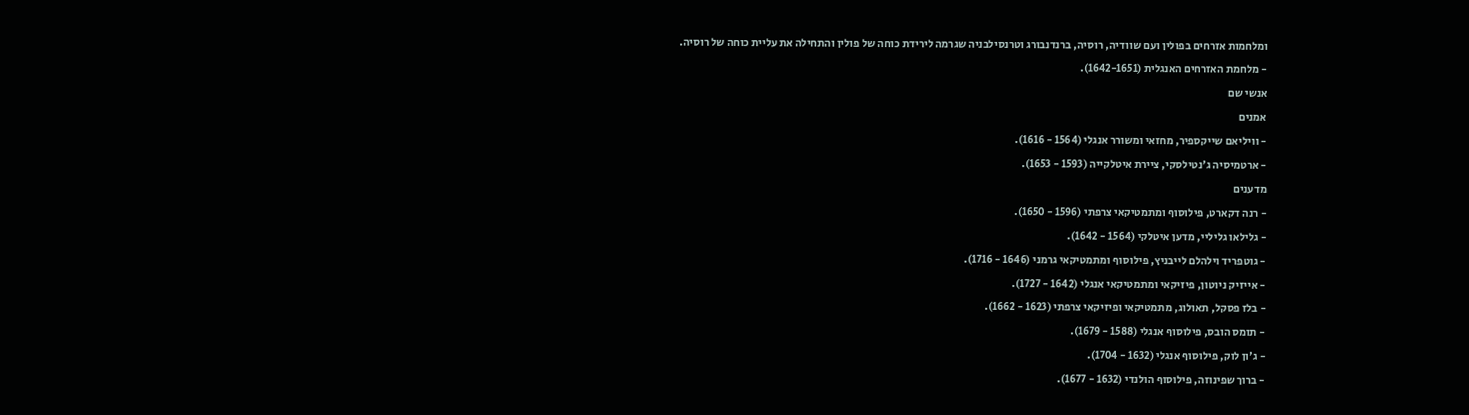ומלחמות אזרחים בפולין ועם שוודיה, רוסיה, ברנדנבורג וטרנסילבניה שגרמה לירידת כוחה של פולין והתחילה את עליית כוחה של רוסיה.
- מלחמת האזרחים האנגלית (1642-1651).
אנשי שם
אמנים
- וויליאם שייקספיר, מחזאי ומשורר אנגלי (1564 - 1616).
- ארטמיסיה ג'נטילסקי, ציירת איטלקייה (1593 - 1653).
מדענים
- רנה דקארט, פילוסוף ומתמטיקאי צרפתי (1596 - 1650).
- גלילאו גליליי, מדען איטלקי (1564 - 1642).
- גוטפריד וילהלם לייבניץ, פילוסוף ומתמטיקאי גרמני (1646 - 1716).
- אייזיק ניוטון, פיזיקאי ומתמטיקאי אנגלי (1642 - 1727).
- בלז פסקל, תאולוג, מתמטיקאי ופיזיקאי צרפתי (1623 - 1662).
- תומס הובס, פילוסוף אנגלי (1588 - 1679).
- ג'ון לוק, פילוסוף אנגלי (1632 - 1704).
- ברוך שפינוזה, פילוסוף הולנדי (1632 - 1677).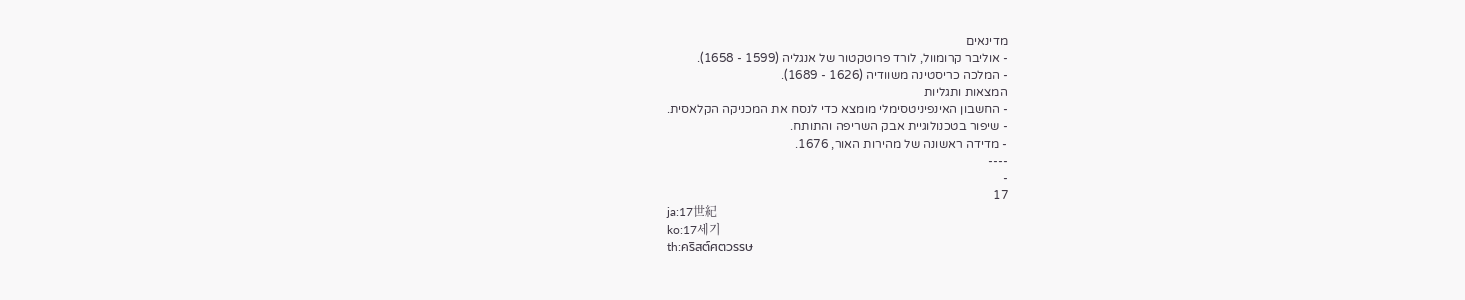מדינאים
- אוליבר קרומוול, לורד פרוטקטור של אנגליה (1599 - 1658).
- המלכה כריסטינה משוודיה (1626 - 1689).
המצאות ותגליות
- החשבון האינפיניטסימלי מומצא כדי לנסח את המכניקה הקלאסית.
- שיפור בטכנולוגיית אבק השריפה והתותח.
- מדידה ראשונה של מהירות האור, 1676.
----
-
17
ja:17世紀
ko:17세기
th:คริสต์ศตวรรษ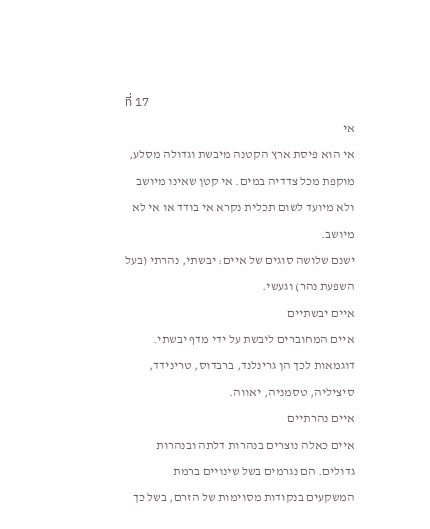ที่ 17
אי
אי הוא פיסת ארץ הקטנה מיבשת וגדולה מסלע, מוקפת מכל צדדיה במים. אי קטן שאינו מיושב ולא מיועד לשום תכלית נקרא אי בודד או אי לא מיושב.
ישנם שלושה סוגים של איים: יבשתי, נהרתי (בעל השפעת נהר) וגעשי.
איים יבשתיים
איים המחוברים ליבשת על ידי מדף יבשתי. דוגמאות לכך הן גרינלנד, ברבדוס, טרינידד, סיציליה, טסמניה, יאווה.
איים נהרתיים
איים כאלה נוצרים בנהרות דלתה ובנהרות גדולים. הם נגרמים בשל שינויים ברמת המשקעים בנקודות מסוימות של הזרם, בשל כך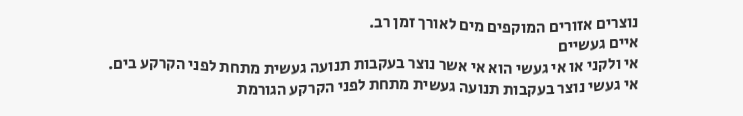נוצרים אזורים המוקפים מים לאורך זמן רב.
איים געשיים
אי ולקני או אי געשי הוא אי אשר נוצר בעקבות תנועה געשית מתחת לפני הקרקע בים.
אי געשי נוצר בעקבות תנועה געשית מתחת לפני הקרקע הגורמת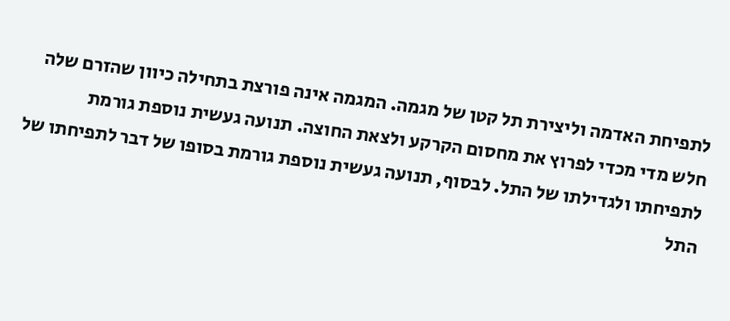לתפיחת האדמה וליצירת תל קטן של מגמה. המגמה אינה פורצת בתחילה כיוון שהזרם שלה חלש מדי מכדי לפרוץ את מחסום הקרקע ולצאת החוצה. תנועה געשית נוספת גורמת לתפיחתו ולגדילתו של התל. לבסוף, תנועה געשית נוספת גורמת בסופו של דבר לתפיחתו של התל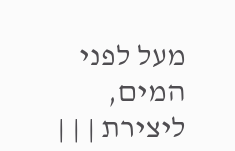מעל לפני המים, ליצירת | | |